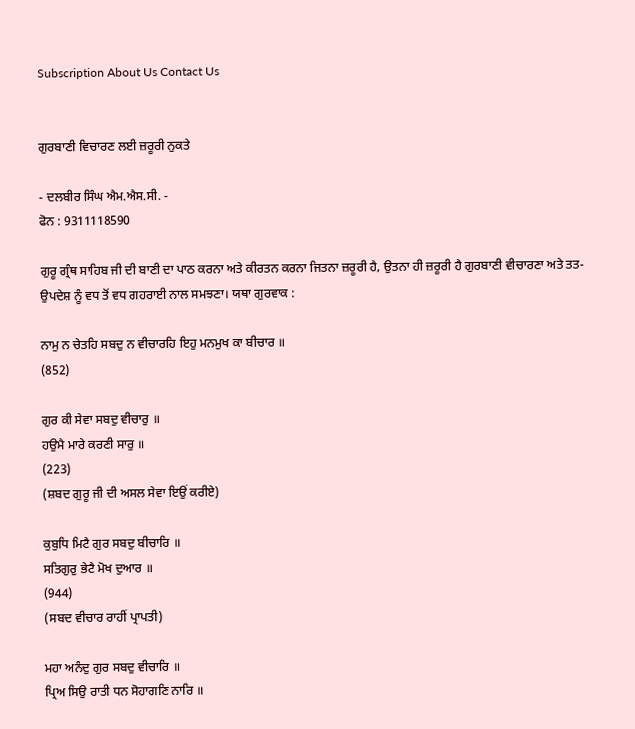Subscription About Us Contact Us


ਗੁਰਬਾਣੀ ਵਿਚਾਰਣ ਲਈ ਜ਼ਰੂਰੀ ਨੁਕਤੇ

- ਦਲਬੀਰ ਸਿੰਘ ਐਮ.ਐਸ.ਸੀ. -
ਫੋਨ : 9311118590

ਗੁਰੂ ਗ੍ਰੰਥ ਸਾਹਿਬ ਜੀ ਦੀ ਬਾਣੀ ਦਾ ਪਾਠ ਕਰਨਾ ਅਤੇ ਕੀਰਤਨ ਕਰਨਾ ਜਿਤਨਾ ਜ਼ਰੂਰੀ ਹੈ, ਉਤਨਾ ਹੀ ਜ਼ਰੂਰੀ ਹੈ ਗੁਰਬਾਣੀ ਵੀਚਾਰਣਾ ਅਤੇ ਤਤ-ਉਪਦੇਸ਼ ਨੂੰ ਵਧ ਤੋਂ ਵਧ ਗਹਰਾਈ ਨਾਲ ਸਮਝਣਾ। ਯਥਾ ਗੁਰਵਾਕ :

ਨਾਮੁ ਨ ਚੇਤਹਿ ਸਬਦੁ ਨ ਵੀਚਾਰਹਿ ਇਹੁ ਮਨਮੁਖ ਕਾ ਬੀਚਾਰ ॥
(852)

ਗੁਰ ਕੀ ਸੇਵਾ ਸਬਦੁ ਵੀਚਾਰੁ ॥
ਹਉਮੈ ਮਾਰੇ ਕਰਣੀ ਸਾਰੁ ॥
(223)
(ਸ਼ਬਦ ਗੁਰੂ ਜੀ ਦੀ ਅਸਲ ਸੇਵਾ ਇਉਂ ਕਰੀਏ)

ਕੁਬੁਧਿ ਮਿਟੈ ਗੁਰ ਸਬਦੁ ਬੀਚਾਰਿ ॥
ਸਤਿਗੁਰੁ ਭੇਟੈ ਮੋਖ ਦੁਆਰ ॥
(944)
(ਸਬਦ ਵੀਚਾਰ ਰਾਹੀਂ ਪ੍ਰਾਪਤੀ)

ਮਹਾ ਅਨੰਦੁ ਗੁਰ ਸਬਦੁ ਵੀਚਾਰਿ ॥
ਪ੍ਰਿਅ ਸਿਉ ਰਾਤੀ ਧਨ ਸੋਹਾਗਣਿ ਨਾਰਿ ॥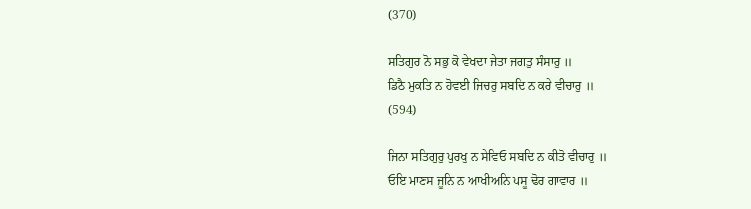(370)

ਸਤਿਗੁਰ ਨੋ ਸਭੁ ਕੋ ਵੇਖਦਾ ਜੇਤਾ ਜਗਤੁ ਸੰਸਾਰੁ ॥
ਡਿਠੈ ਮੁਕਤਿ ਨ ਹੋਵਈ ਜਿਚਰੁ ਸਬਦਿ ਨ ਕਰੇ ਵੀਚਾਰੁ ॥
(594)

ਜਿਨਾ ਸਤਿਗੁਰੁ ਪੁਰਖੁ ਨ ਸੇਵਿਓ ਸਬਦਿ ਨ ਕੀਤੋ ਵੀਚਾਰੁ ॥
ਓਇ ਮਾਣਸ ਜੂਨਿ ਨ ਆਖੀਅਨਿ ਪਸੂ ਢੋਰ ਗਾਵਾਰ ॥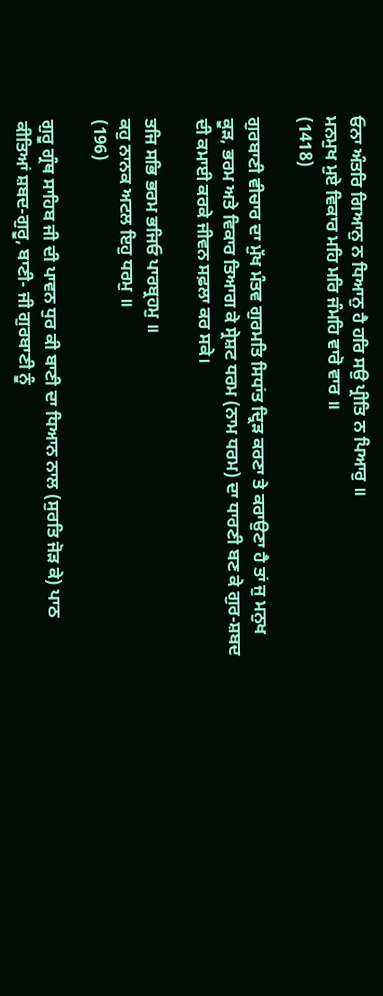ਓਨਾ ਅੰਤਰਿ ਗਿਆਨੁ ਨ ਧਿਆਨੁ ਹੈ ਹਰਿ ਸਉ ਪ੍ਰੀਤਿ ਨ ਪਿਆਰੁ ॥
ਮਨਮੁਖ ਮੁਏ ਵਿਕਾਰ ਮਹਿ ਮਰਿ ਜੰਮਹਿ ਵਾਰੋ ਵਾਰ ॥
(1418)

ਗੁਰਬਾਣੀ ਵੀਚਾਰ ਦਾ ਮੁੱਖ ਮੰਤਵ ਗੁਰਮਤਿ ਸਿਧਾਂਤ ਦ੍ਰਿੜ ਕਰਣਾ ਤੇ ਕਰਾਉਣਾ ਹੈ ਤਾਂ ਜੁ ਮਨੁਖ ਕੂੜ, ਭਰਮ ਅਤੇ ਵਿਕਾਰ ਤਿਆਗ ਕੇ ਸ੍ਰੇਸ਼ਟ ਧਰਮ (ਨਾਮ ਧਰਮ) ਦਾ ਧਾਰਣੀ ਬਣ ਕੇ ਗੁਰ-ਸ਼ਬਦ ਦੀ ਕਮਾਈ ਕਰਕੇ ਜੀਵਨ ਸਫ਼ਲਾ ਕਰ ਸਕੇ।

ਤਜਿ ਸਭਿ ਭਰਮ ਭਜਿਓ ਪਾਰਬ੍ਰਹਮੁ ॥
ਕਹੁ ਨਾਨਕ ਅਟਲ ਇਹੁ ਧਰਮੁ ॥
(196)

ਗੁਰੂ ਗ੍ਰੰਥ ਸਾਹਿਬ ਜੀ ਦੀ ਪਾਵਨ ਧੁਰ ਕੀ ਬਾਣੀ ਦਾ ਧਿਆਨ ਨਾਲ (ਸੁਰਤਿ ਜੋੜ ਕੇ) ਪਾਠ ਕੀਤਿਆਂ ਸ਼ਬਦ-ਗੁਰੂ, ਬਾਣੀ- ਜੀ ਗੁਰਬਾਣੀ ਨੂੰ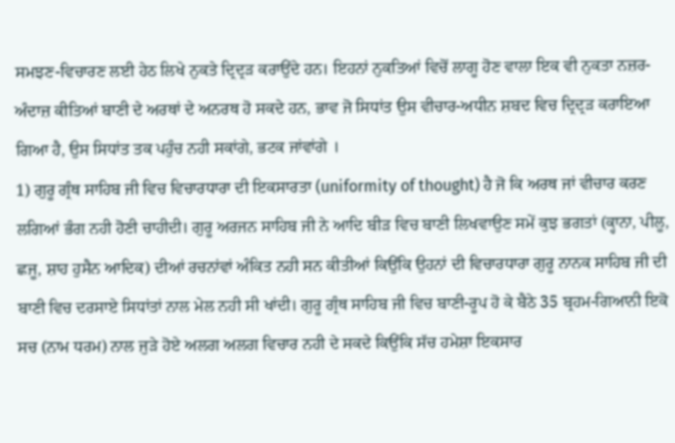ਸਮਝਣ-ਵਿਚਾਰਣ ਲਈ ਹੇਠ ਲਿਖੇ ਨੁਕਤੇ ਦ੍ਰਿਦ੍ਰੜ ਕਰਾਉਂਦੇ ਹਨ। ਇਹਨਾਂ ਨੁਕਤਿਆਂ ਵਿਚੋਂ ਲਾਗੂ ਹੋਣ ਵਾਲਾ ਇਕ ਵੀ ਨੁਕਤਾ ਨਜ਼ਰ-ਅੰਦਾਜ਼ ਕੀਤਿਆਂ ਬਾਣੀ ਦੇ ਅਰਥਾਂ ਦੇ ਅਨਰਥ ਹੋ ਸਕਦੇ ਹਨ, ਭਾਵ ਜੋ ਸਿਧਾਂਤ ਉਸ ਵੀਚਾਰ-ਅਧੀਨ ਸ਼ਬਦ ਵਿਚ ਦ੍ਰਿਦ੍ਰੜ ਕਰਾਇਆ ਗਿਆ ਹੈ, ਉਸ ਸਿਧਾਂਤ ਤਕ ਪਹੁੰਚ ਨਹੀ ਸਕਾਂਗੇ, ਭਟਕ ਜਾਂਵਾਂਗੇ ।
1) ਗੁਰੂ ਗ੍ਰੰਥ ਸਾਹਿਬ ਜੀ ਵਿਚ ਵਿਚਾਰਧਾਰਾ ਦੀ ਇਕਸਾਰਤਾ (uniformity of thought) ਹੈ ਜੋ ਕਿ ਅਰਥ ਜਾਂ ਵੀਚਾਰ ਕਰਣ ਲਗਿਆਂ ਭੰਗ ਨਹੀ ਹੋਣੀ ਚਾਹੀਦੀ। ਗੁਰੂ ਅਰਜਨ ਸਾਹਿਬ ਜੀ ਨੇ ਆਦਿ ਬੀੜ ਵਿਚ ਬਾਣੀ ਲਿਖਵਾਉਣ ਸਮੇਂ ਕੁਝ ਭਗਤਾਂ (ਕ੍ਹਾਨਾ, ਪੀਲੂ, ਛਜੂ, ਸ਼ਾਹ ਹੁਸੈਨ ਆਦਿਕ) ਦੀਆਂ ਰਚਨਾਂਵਾਂ ਅੰਕਿਤ ਨਹੀ ਸਨ ਕੀਤੀਆਂ ਕਿਉਂਕਿ ਉਹਨਾਂ ਦੀ ਵਿਚਾਰਧਾਰਾ ਗੁਰੂ ਨਾਨਕ ਸਾਹਿਬ ਜੀ ਦੀ ਬਾਣੀ ਵਿਚ ਦਰਸਾਏ ਸਿਧਾਂਤਾਂ ਨਾਲ ਮੇਲ ਨਹੀ ਸੀ ਖਾਂਦੀ। ਗੁਰੂ ਗ੍ਰੰਥ ਸਾਹਿਬ ਜੀ ਵਿਚ ਬਾਣੀ-ਰੂਪ ਹੋ ਕੇ ਬੈਠੇ 35 ਬ੍ਰਹਮ-ਗਿਆਨੀ ਇਕੋ ਸਚ (ਨਾਮ ਧਰਮ) ਨਾਲ ਜੁੜੇ ਹੋਏ ਅਲਗ ਅਲਗ ਵਿਚਾਰ ਨਹੀ ਦੇ ਸਕਦੇ ਕਿਉਂਕਿ ਸੱਚ ਹਮੇਸ਼ਾ ਇਕਸਾਰ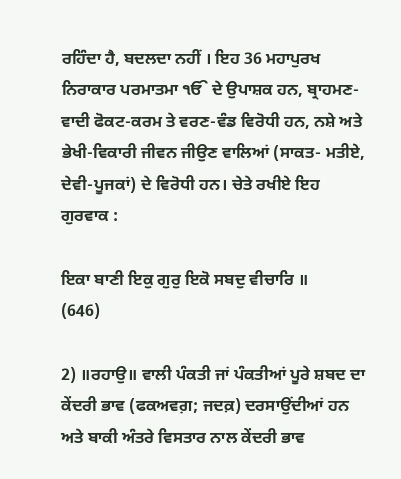ਰਹਿੰਦਾ ਹੈ, ਬਦਲਦਾ ਨਹੀਂ । ਇਹ 36 ਮਹਾਪੁਰਖ ਨਿਰਾਕਾਰ ਪਰਮਾਤਮਾ ੴ ਦੇ ਉਪਾਸ਼ਕ ਹਨ, ਬ੍ਰਾਹਮਣ-ਵਾਦੀ ਫੋਕਟ-ਕਰਮ ਤੇ ਵਰਣ-ਵੰਡ ਵਿਰੋਧੀ ਹਨ, ਨਸ਼ੇ ਅਤੇ ਭੇਖੀ-ਵਿਕਾਰੀ ਜੀਵਨ ਜੀਉਣ ਵਾਲਿਆਂ (ਸਾਕਤ- ਮਤੀਏ, ਦੇਵੀ-ਪੂਜਕਾਂ) ਦੇ ਵਿਰੋਧੀ ਹਨ। ਚੇਤੇ ਰਖੀਏ ਇਹ ਗੁਰਵਾਕ :

ਇਕਾ ਬਾਣੀ ਇਕੁ ਗੁਰੁ ਇਕੋ ਸਬਦੁ ਵੀਚਾਰਿ ॥
(646)

2) ॥ਰਹਾਉ॥ ਵਾਲੀ ਪੰਕਤੀ ਜਾਂ ਪੰਕਤੀਆਂ ਪੂਰੇ ਸ਼ਬਦ ਦਾ ਕੇਂਦਰੀ ਭਾਵ (ਫਕਅਵਗ਼; ਜਦਕ਼) ਦਰਸਾਉਂਦੀਆਂ ਹਨ ਅਤੇ ਬਾਕੀ ਅੰਤਰੇ ਵਿਸਤਾਰ ਨਾਲ ਕੇਂਦਰੀ ਭਾਵ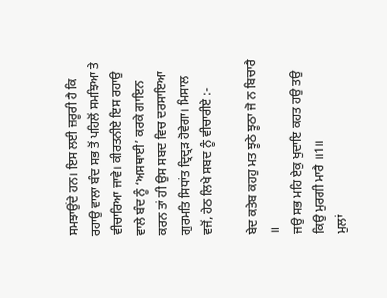ਸਮਝਾਉਂਦੇ ਹਨ। ਇਸ ਲਈ ਜ਼ਰੂਰੀ ਹੈ ਕਿ ਰਹਾਉ ਵਾਲਾ ਬੰਦ ਸਭ ਤੋਂ ਪਹਿਲੋਂ ਸਮਝਿਆ ਤੇ ਵੀਚਾਰਿਆ ਜਾਵੇ। ਕੀਰਤਨੀਏ ਇਸ ਰਹਾਉ ਵਾਲੇ ਬੰਦ ਨੂੰ ‘ਅਸਥਾਈ’ ਕਰਕੇ ਗਾਇਨ ਕਰਨ ਤਾਂ ਹੀ ਉਸ ਸਬਦ ਵਿਚ ਦਰਸਾਇਆ ਗੁਰਮਤਿ ਸਿਧਾਂਤ ਦ੍ਰਿਦ੍ਰੜ ਹੋਵੇਗਾ। ਮਿਸਾਲ ਵਜੋਂ, ਹੇਠ ਲਿਖੇ ਸਬਦ ਨੂੰ ਵੀਚਾਰੀਏ :-

ਬੇਦ ਕਤੇਬ ਕਹਹੁ ਮਤ ਝੂਠੇ ਝੂਠਾ ਜੋ ਨ ਬਿਚਾਰੈ ॥
ਜਉ ਸਭ ਮਹਿ ਏਕੁ ਖੁਦਾਇ ਕਹਤ ਹਉ ਤਉ ਕਿਉ ਮੁਰਗੀ ਮਾਰੈ ॥1॥
ਮੁਲਾਂ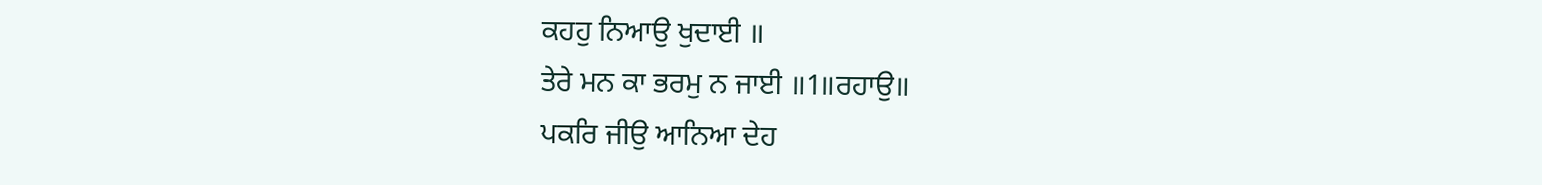ਕਹਹੁ ਨਿਆਉ ਖੁਦਾਈ ॥
ਤੇਰੇ ਮਨ ਕਾ ਭਰਮੁ ਨ ਜਾਈ ॥1॥ਰਹਾਉ॥
ਪਕਰਿ ਜੀਉ ਆਨਿਆ ਦੇਹ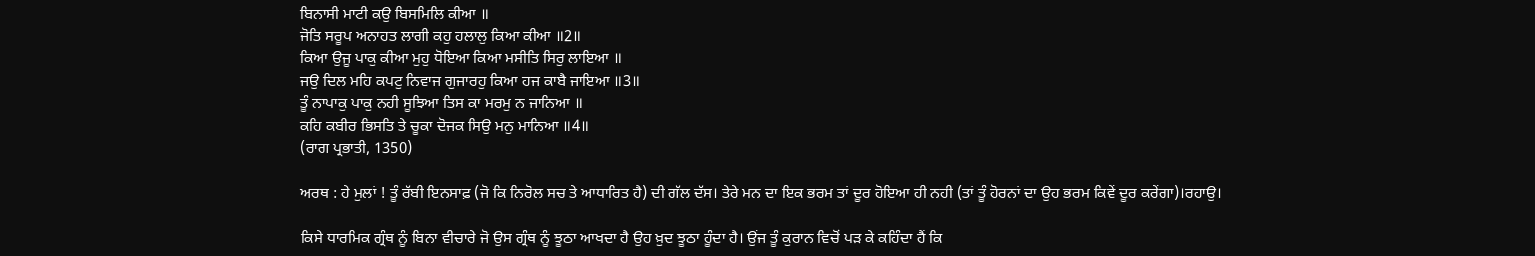ਬਿਨਾਸੀ ਮਾਟੀ ਕਉ ਬਿਸਮਿਲਿ ਕੀਆ ॥
ਜੋਤਿ ਸਰੂਪ ਅਨਾਹਤ ਲਾਗੀ ਕਹੁ ਹਲਾਲੁ ਕਿਆ ਕੀਆ ॥2॥
ਕਿਆ ਉਜੂ ਪਾਕੁ ਕੀਆ ਮੁਹੁ ਧੋਇਆ ਕਿਆ ਮਸੀਤਿ ਸਿਰੁ ਲਾਇਆ ॥
ਜਉ ਦਿਲ ਮਹਿ ਕਪਟੁ ਨਿਵਾਜ ਗੁਜਾਰਹੁ ਕਿਆ ਹਜ ਕਾਬੈ ਜਾਇਆ ॥3॥
ਤੂੰ ਨਾਪਾਕੁ ਪਾਕੁ ਨਹੀ ਸੂਝਿਆ ਤਿਸ ਕਾ ਮਰਮੁ ਨ ਜਾਨਿਆ ॥
ਕਹਿ ਕਬੀਰ ਭਿਸਤਿ ਤੇ ਚੂਕਾ ਦੋਜਕ ਸਿਉ ਮਨੁ ਮਾਨਿਆ ॥4॥
(ਰਾਗ ਪ੍ਰਭਾਤੀ, 1350)

ਅਰਥ : ਹੇ ਮੁਲਾਂ ! ਤੂੰ ਰੱਬੀ ਇਨਸਾਫ਼ (ਜੋ ਕਿ ਨਿਰੋਲ ਸਚ ਤੇ ਆਧਾਰਿਤ ਹੈ) ਦੀ ਗੱਲ ਦੱਸ। ਤੇਰੇ ਮਨ ਦਾ ਇਕ ਭਰਮ ਤਾਂ ਦੂਰ ਹੋਇਆ ਹੀ ਨਹੀ (ਤਾਂ ਤੂੰ ਹੋਰਨਾਂ ਦਾ ਉਹ ਭਰਮ ਕਿਵੇਂ ਦੂਰ ਕਰੇਂਗਾ)।ਰਹਾਉ।

ਕਿਸੇ ਧਾਰਮਿਕ ਗ੍ਰੰਥ ਨੂੰ ਬਿਨਾ ਵੀਚਾਰੇ ਜੋ ਉਸ ਗ੍ਰੰਥ ਨੂੰ ਝੂਠਾ ਆਖਦਾ ਹੈ ਉਹ ਖ਼ੁਦ ਝੂਠਾ ਹੂੰਦਾ ਹੈ। ਉਂਜ ਤੂੰ ਕੁਰਾਨ ਵਿਚੋਂ ਪੜ ਕੇ ਕਹਿੰਦਾ ਹੈਂ ਕਿ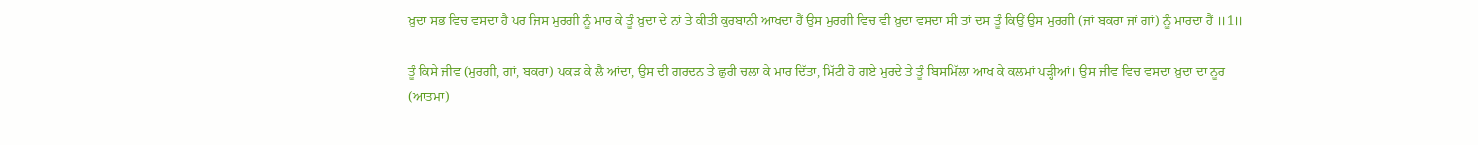ਖ਼ੁਦਾ ਸਭ ਵਿਚ ਵਸਦਾ ਹੈ ਪਰ ਜਿਸ ਮੁਰਗੀ ਨੂੰ ਮਾਰ ਕੇ ਤੂੰ ਖ਼ੁਦਾ ਦੇ ਨਾਂ ਤੇ ਕੀਤੀ ਕੁਰਬਾਨੀ ਆਖਦਾ ਹੈਂ ਉਸ ਮੁਰਗੀ ਵਿਚ ਵੀ ਖ਼ੁਦਾ ਵਸਦਾ ਸੀ ਤਾਂ ਦਸ ਤੂੰ ਕਿਉਂ ਉਸ ਮੁਰਗੀ (ਜਾਂ ਬਕਰਾ ਜਾਂ ਗਾਂ) ਨੂੰ ਮਾਰਦਾ ਹੈਂ ॥1॥

ਤੂੰ ਕਿਸੇ ਜੀਵ (ਮੁਰਗੀ, ਗਾਂ, ਬਕਰਾ) ਪਕੜ ਕੇ ਲੈ ਆਂਦਾ, ਉਸ ਦੀ ਗਰਦਨ ਤੇ ਛੁਰੀ ਚਲਾ ਕੇ ਮਾਰ ਦਿੱਤਾ, ਮਿੱਟੀ ਹੋ ਗਏ ਮੁਰਦੇ ਤੇ ਤੂੰ ਬਿਸਮਿੱਲਾ ਆਖ ਕੇ ਕਲਮਾਂ ਪੜ੍ਹੀਆਂ। ਉਸ ਜੀਵ ਵਿਚ ਵਸਦਾ ਖ਼ੁਦਾ ਦਾ ਨੂਰ (ਆਤਮਾ)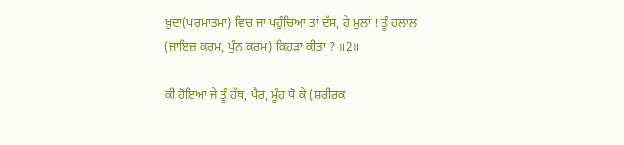ਖ਼ੁਦਾ(ਪਰਮਾਤਮਾ) ਵਿਚ ਜਾ ਪਹੁੰਚਿਆ ਤਾਂ ਦੱਸ, ਹੇ ਮੁਲਾਂ ! ਤੂੰ ਹਲਾਲ (ਜਾਇਜ਼ ਕਰਮ, ਪੁੰਨ ਕਰਮ) ਕਿਹੜਾ ਕੀਤਾ ? ॥2॥

ਕੀ ਹੋਇਆ ਜੇ ਤੂੰ ਹੱਥ, ਪੈਰ, ਮੂੰਹ ਧੋ ਕੇ (ਸ਼ਰੀਰਕ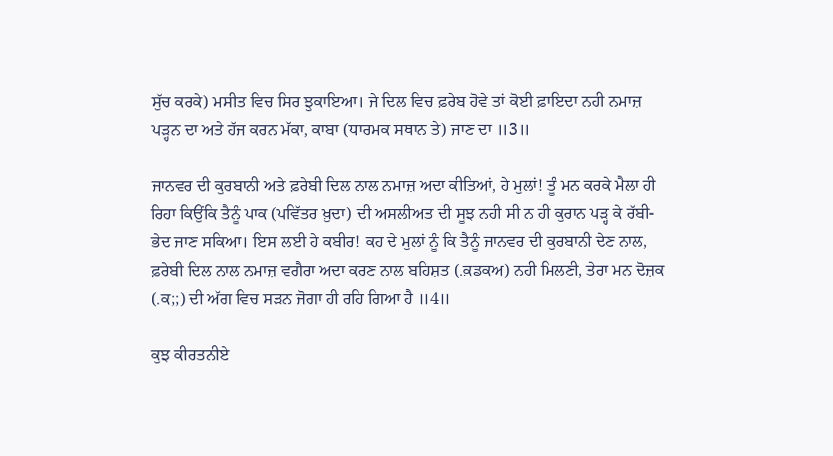ਸੁੱਚ ਕਰਕੇ) ਮਸੀਤ ਵਿਚ ਸਿਰ ਝੁਕਾਇਆ। ਜੇ ਦਿਲ ਵਿਚ ਫ਼ਰੇਬ ਹੋਵੇ ਤਾਂ ਕੋਈ ਫ਼ਾਇਦਾ ਨਹੀ ਨਮਾਜ਼ ਪੜ੍ਹਨ ਦਾ ਅਤੇ ਹੱਜ ਕਰਨ ਮੱਕਾ, ਕਾਬਾ (ਧਾਰਮਕ ਸਥਾਨ ਤੇ) ਜਾਣ ਦਾ ॥3॥

ਜਾਨਵਰ ਦੀ ਕੁਰਬਾਨੀ ਅਤੇ ਫ਼ਰੇਬੀ ਦਿਲ ਨਾਲ ਨਮਾਜ਼ ਅਦਾ ਕੀਤਿਆਂ, ਹੇ ਮੁਲਾਂ! ਤੂੰ ਮਨ ਕਰਕੇ ਮੈਲਾ ਹੀ ਰਿਹਾ ਕਿਉਂਕਿ ਤੈਨੂੰ ਪਾਕ (ਪਵਿੱਤਰ ਖ਼ੁਦਾ) ਦੀ ਅਸਲੀਅਤ ਦੀ ਸੂਝ ਨਹੀ ਸੀ ਨ ਹੀ ਕੁਰਾਨ ਪੜ੍ਹ ਕੇ ਰੱਬੀ-ਭੇਦ ਜਾਣ ਸਕਿਆ। ਇਸ ਲਈ ਹੇ ਕਬੀਰ! ਕਹ ਦੇ ਮੁਲਾਂ ਨੂੰ ਕਿ ਤੈਨੂੰ ਜਾਨਵਰ ਦੀ ਕੁਰਬਾਨੀ ਦੇਣ ਨਾਲ, ਫ਼ਰੇਬੀ ਦਿਲ ਨਾਲ ਨਮਾਜ਼ ਵਗੈਰਾ ਅਦਾ ਕਰਣ ਨਾਲ ਬਹਿਸ਼ਤ (.ਕ਼ਡਕਅ) ਨਹੀ ਮਿਲਣੀ, ਤੇਰਾ ਮਨ ਦੋਜ਼ਕ (.ਕ;;) ਦੀ ਅੱਗ ਵਿਚ ਸੜਨ ਜੋਗਾ ਹੀ ਰਹਿ ਗਿਆ ਹੈ ॥4॥

ਕੁਝ ਕੀਰਤਨੀਏ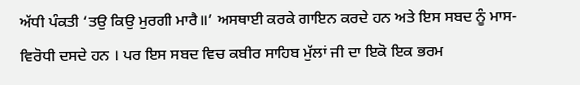ਅੱਧੀ ਪੰਕਤੀ ‘ਤਉ ਕਿਉ ਮੁਰਗੀ ਮਾਰੈ॥’ ਅਸਥਾਈ ਕਰਕੇ ਗਾਇਨ ਕਰਦੇ ਹਨ ਅਤੇ ਇਸ ਸਬਦ ਨੂੰ ਮਾਸ-ਵਿਰੋਧੀ ਦਸਦੇ ਹਨ । ਪਰ ਇਸ ਸਬਦ ਵਿਚ ਕਬੀਰ ਸਾਹਿਬ ਮੁੱਲਾਂ ਜੀ ਦਾ ਇਕੋ ਇਕ ਭਰਮ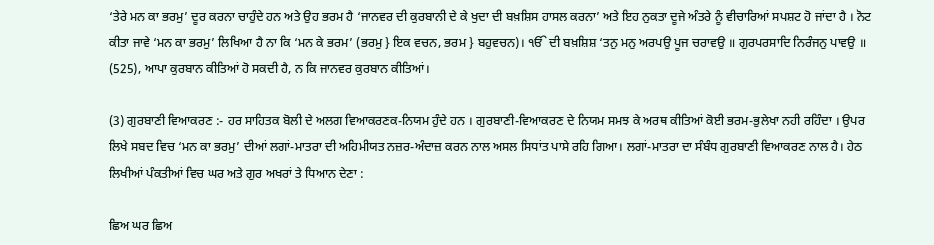‘ਤੇਰੇ ਮਨ ਕਾ ਭਰਮੁ’ ਦੂਰ ਕਰਨਾ ਚਾਹੁੰਦੇ ਹਨ ਅਤੇ ਉਹ ਭਰਮ ਹੈ ‘ਜਾਨਵਰ ਦੀ ਕੁਰਬਾਨੀ ਦੇ ਕੇ ਖੁਦਾ ਦੀ ਬਖ਼ਸ਼ਿਸ ਹਾਸਲ ਕਰਨਾ’ ਅਤੇ ਇਹ ਨੁਕਤਾ ਦੂਜੇ ਅੰਤਰੇ ਨੂੰ ਵੀਚਾਰਿਆਂ ਸਪਸ਼ਟ ਹੋ ਜਾਂਦਾ ਹੈ । ਨੋਟ ਕੀਤਾ ਜਾਵੇ ‘ਮਨ ਕਾ ਭਰਮੁ’ ਲਿਖਿਆ ਹੈ ਨਾ ਕਿ ‘ਮਨ ਕੇ ਭਰਮ’ (ਭਰਮੁ } ਇਕ ਵਚਨ, ਭਰਮ } ਬਹੁਵਚਨ)। ੴ ਦੀ ਬਖ਼ਸ਼ਿਸ਼ ‘ਤਨੁ ਮਨੁ ਅਰਪਉ ਪੂਜ ਚਰਾਵਉ ॥ ਗੁਰਪਰਸਾਦਿ ਨਿਰੰਜਨੁ ਪਾਵਉ ॥ (525), ਆਪਾ ਕੁਰਬਾਨ ਕੀਤਿਆਂ ਹੋ ਸਕਦੀ ਹੈ, ਨ ਕਿ ਜਾਨਵਰ ਕੁਰਬਾਨ ਕੀਤਿਆਂ।

(3) ਗੁਰਬਾਣੀ ਵਿਆਕਰਣ :- ਹਰ ਸਾਹਿਤਕ ਬੋਲੀ ਦੇ ਅਲਗ ਵਿਆਕਰਣਕ-ਨਿਯਮ ਹੁੰਦੇ ਹਨ । ਗੁਰਬਾਣੀ-ਵਿਆਕਰਣ ਦੇ ਨਿਯਮ ਸਮਝ ਕੇ ਅਰਥ ਕੀਤਿਆਂ ਕੋਈ ਭਰਮ-ਭੁਲੇਖਾ ਨਹੀ ਰਹਿੰਦਾ । ਉਪਰ ਲਿਖੇ ਸਬਦ ਵਿਚ ‘ਮਨ ਕਾ ਭਰਮੁ’ ਦੀਆਂ ਲਗਾਂ-ਮਾਤਰਾ ਦੀ ਅਹਿਮੀਯਤ ਨਜ਼ਰ-ਅੰਦਾਜ਼ ਕਰਨ ਨਾਲ ਅਸਲ ਸਿਧਾਂਤ ਪਾਸੇ ਰਹਿ ਗਿਆ। ਲਗਾਂ-ਮਾਤਰਾ ਦਾ ਸੰਬੰਧ ਗੁਰਬਾਣੀ ਵਿਆਕਰਣ ਨਾਲ ਹੈ। ਹੇਠ ਲਿਖੀਆਂ ਪੰਕਤੀਆਂ ਵਿਚ ਘਰ ਅਤੇ ਗੁਰ ਅਖਰਾਂ ਤੇ ਧਿਆਨ ਦੇਣਾ :

ਛਿਅ ਘਰ ਛਿਅ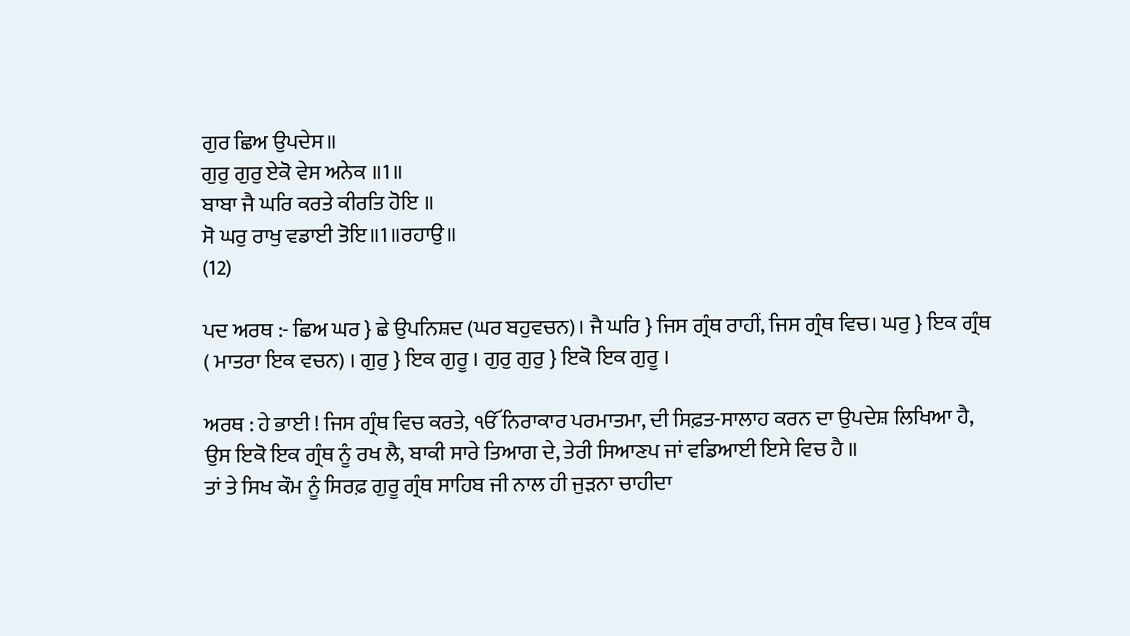ਗੁਰ ਛਿਅ ਉਪਦੇਸ॥
ਗੁਰੁ ਗੁਰੁ ਏਕੋ ਵੇਸ ਅਨੇਕ ॥1॥
ਬਾਬਾ ਜੈ ਘਰਿ ਕਰਤੇ ਕੀਰਤਿ ਹੋਇ ॥
ਸੋ ਘਰੁ ਰਾਖੁ ਵਡਾਈ ਤੋਇ॥1॥ਰਹਾਉ॥
(12)

ਪਦ ਅਰਥ :- ਛਿਅ ਘਰ } ਛੇ ਉਪਨਿਸ਼ਦ (ਘਰ ਬਹੁਵਚਨ)। ਜੈ ਘਰਿ } ਜਿਸ ਗ੍ਰੰਥ ਰਾਹੀਂ, ਜਿਸ ਗ੍ਰੰਥ ਵਿਚ। ਘਰੁ } ਇਕ ਗ੍ਰੰਥ ( ਮਾਤਰਾ ਇਕ ਵਚਨ) । ਗੁਰੁ } ਇਕ ਗੁਰੂ । ਗੁਰੁ ਗੁਰੁ } ਇਕੋ ਇਕ ਗੁਰੂ ।

ਅਰਥ : ਹੇ ਭਾਈ ! ਜਿਸ ਗ੍ਰੰਥ ਵਿਚ ਕਰਤੇ, ੴ ਨਿਰਾਕਾਰ ਪਰਮਾਤਮਾ, ਦੀ ਸਿਫ਼ਤ-ਸਾਲਾਹ ਕਰਨ ਦਾ ਉਪਦੇਸ਼ ਲਿਖਿਆ ਹੈ, ਉਸ ਇਕੋ ਇਕ ਗ੍ਰੰਥ ਨੂੰ ਰਖ ਲੈ, ਬਾਕੀ ਸਾਰੇ ਤਿਆਗ ਦੇ, ਤੇਰੀ ਸਿਆਣਪ ਜਾਂ ਵਡਿਆਈ ਇਸੇ ਵਿਚ ਹੈ ॥
ਤਾਂ ਤੇ ਸਿਖ ਕੌਮ ਨੂੰ ਸਿਰਫ਼ ਗੁਰੂ ਗ੍ਰੰਥ ਸਾਹਿਬ ਜੀ ਨਾਲ ਹੀ ਜੁੜਨਾ ਚਾਹੀਦਾ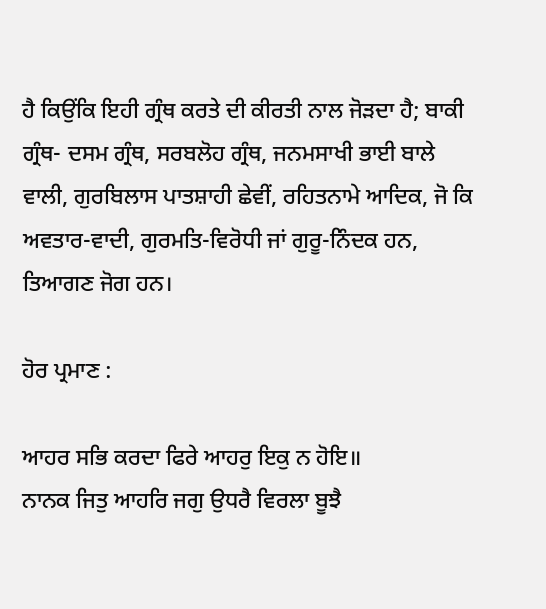ਹੈ ਕਿਉਂਕਿ ਇਹੀ ਗ੍ਰੰਥ ਕਰਤੇ ਦੀ ਕੀਰਤੀ ਨਾਲ ਜੋੜਦਾ ਹੈ; ਬਾਕੀ ਗ੍ਰੰਥ- ਦਸਮ ਗ੍ਰੰਥ, ਸਰਬਲੋਹ ਗ੍ਰੰਥ, ਜਨਮਸਾਖੀ ਭਾਈ ਬਾਲੇ ਵਾਲੀ, ਗੁਰਬਿਲਾਸ ਪਾਤਸ਼ਾਹੀ ਛੇਵੀਂ, ਰਹਿਤਨਾਮੇ ਆਦਿਕ, ਜੋ ਕਿ ਅਵਤਾਰ-ਵਾਦੀ, ਗੁਰਮਤਿ-ਵਿਰੋਧੀ ਜਾਂ ਗੁਰੂ-ਨਿੰਦਕ ਹਨ, ਤਿਆਗਣ ਜੋਗ ਹਨ।

ਹੋਰ ਪ੍ਰਮਾਣ :

ਆਹਰ ਸਭਿ ਕਰਦਾ ਫਿਰੇ ਆਹਰੁ ਇਕੁ ਨ ਹੋਇ॥
ਨਾਨਕ ਜਿਤੁ ਆਹਰਿ ਜਗੁ ਉਧਰੈ ਵਿਰਲਾ ਬੂਝੈ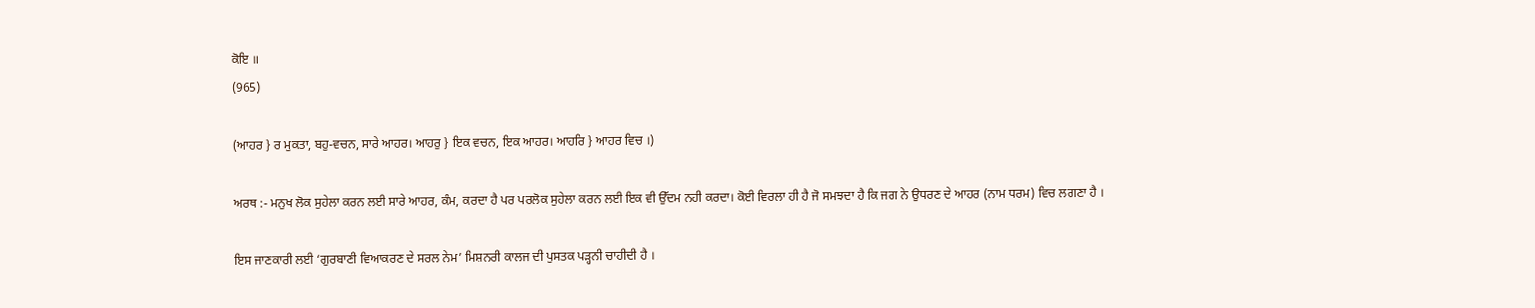ਕੋਇ ॥
(965)

(ਆਹਰ } ਰ ਮੁਕਤਾ, ਬਹੁ-ਵਚਨ, ਸਾਰੇ ਆਹਰ। ਆਹਰੁ } ਇਕ ਵਚਨ, ਇਕ ਆਹਰ। ਆਹਰਿ } ਆਹਰ ਵਿਚ ।)

ਅਰਥ :- ਮਨੁਖ ਲੋਕ ਸੁਹੇਲਾ ਕਰਨ ਲਈ ਸਾਰੇ ਆਹਰ, ਕੰਮ, ਕਰਦਾ ਹੈ ਪਰ ਪਰਲੋਕ ਸੁਹੇਲਾ ਕਰਨ ਲਈ ਇਕ ਵੀ ਉੱਦਮ ਨਹੀ ਕਰਦਾ। ਕੋਈ ਵਿਰਲਾ ਹੀ ਹੈ ਜੋ ਸਮਝਦਾ ਹੈ ਕਿ ਜਗ ਨੇ ਉਧਰਣ ਦੇ ਆਹਰ (ਨਾਮ ਧਰਮ) ਵਿਚ ਲਗਣਾ ਹੈ ।

ਇਸ ਜਾਣਕਾਰੀ ਲਈ ‘ਗੁਰਬਾਣੀ ਵਿਆਕਰਣ ਦੇ ਸਰਲ ਨੇਮ’ ਮਿਸ਼ਨਰੀ ਕਾਲਜ ਦੀ ਪੁਸਤਕ ਪੜ੍ਹਨੀ ਚਾਹੀਦੀ ਹੈ ।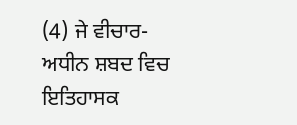(4) ਜੇ ਵੀਚਾਰ-ਅਧੀਨ ਸ਼ਬਦ ਵਿਚ ਇਤਿਹਾਸਕ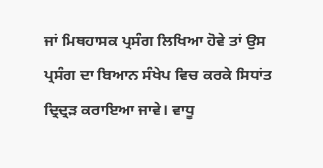ਜਾਂ ਮਿਥਹਾਸਕ ਪ੍ਰਸੰਗ ਲਿਖਿਆ ਹੋਵੇ ਤਾਂ ਉਸ ਪ੍ਰਸੰਗ ਦਾ ਬਿਆਨ ਸੰਖੇਪ ਵਿਚ ਕਰਕੇ ਸਿਧਾਂਤ ਦ੍ਰਿਦ੍ਰੜ ਕਰਾਇਆ ਜਾਵੇ। ਵਾਧੂ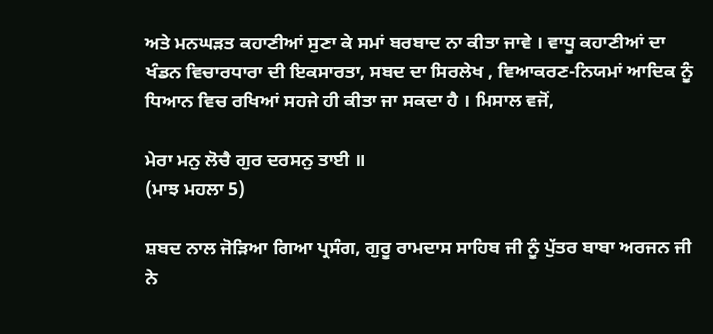ਅਤੇ ਮਨਘੜਤ ਕਹਾਣੀਆਂ ਸੁਣਾ ਕੇ ਸਮਾਂ ਬਰਬਾਦ ਨਾ ਕੀਤਾ ਜਾਵੇ । ਵਾਧੂ ਕਹਾਣੀਆਂ ਦਾ ਖੰਡਨ ਵਿਚਾਰਧਾਰਾ ਦੀ ਇਕਸਾਰਤਾ, ਸਬਦ ਦਾ ਸਿਰਲੇਖ , ਵਿਆਕਰਣ-ਨਿਯਮਾਂ ਆਦਿਕ ਨੂੰ ਧਿਆਨ ਵਿਚ ਰਖਿਆਂ ਸਹਜੇ ਹੀ ਕੀਤਾ ਜਾ ਸਕਦਾ ਹੈ । ਮਿਸਾਲ ਵਜੋਂ,

ਮੇਰਾ ਮਨੁ ਲੋਚੈ ਗੁਰ ਦਰਸਨੁ ਤਾਈ ॥
(ਮਾਝ ਮਹਲਾ 5)

ਸ਼ਬਦ ਨਾਲ ਜੋੜਿਆ ਗਿਆ ਪ੍ਰਸੰਗ, ਗੁਰੂ ਰਾਮਦਾਸ ਸਾਹਿਬ ਜੀ ਨੂੰ ਪੁੱਤਰ ਬਾਬਾ ਅਰਜਨ ਜੀ ਨੇ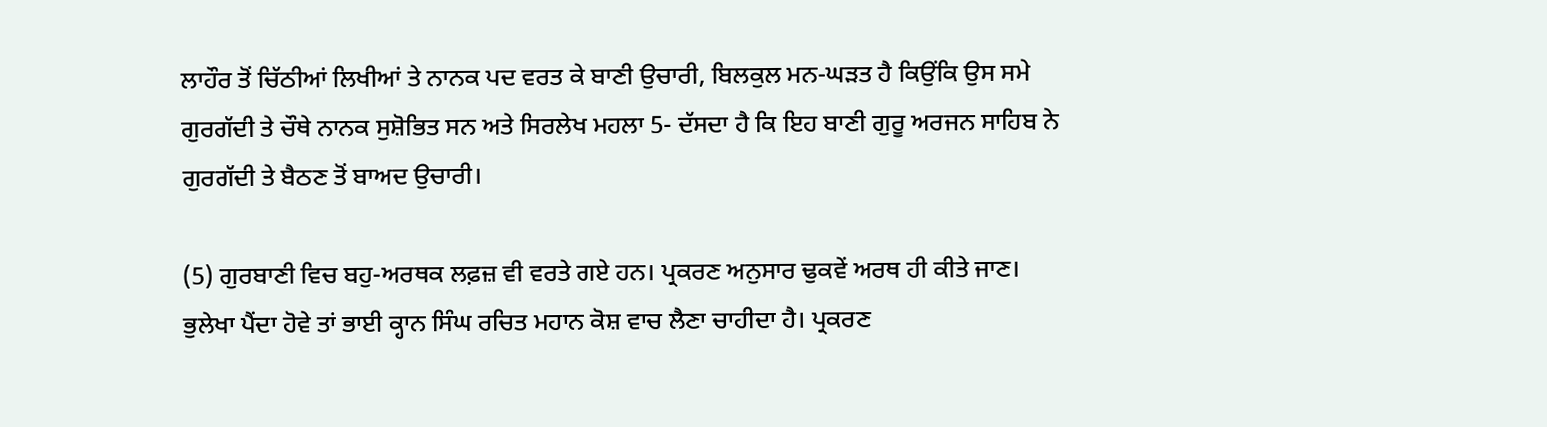ਲਾਹੌਰ ਤੋਂ ਚਿੱਠੀਆਂ ਲਿਖੀਆਂ ਤੇ ਨਾਨਕ ਪਦ ਵਰਤ ਕੇ ਬਾਣੀ ਉਚਾਰੀ, ਬਿਲਕੁਲ ਮਨ-ਘੜਤ ਹੈ ਕਿਉਂਕਿ ਉਸ ਸਮੇ ਗੁਰਗੱਦੀ ਤੇ ਚੌਥੇ ਨਾਨਕ ਸੁਸ਼ੋਭਿਤ ਸਨ ਅਤੇ ਸਿਰਲੇਖ ਮਹਲਾ 5- ਦੱਸਦਾ ਹੈ ਕਿ ਇਹ ਬਾਣੀ ਗੁਰੂ ਅਰਜਨ ਸਾਹਿਬ ਨੇ ਗੁਰਗੱਦੀ ਤੇ ਬੈਠਣ ਤੋਂ ਬਾਅਦ ਉਚਾਰੀ।

(5) ਗੁਰਬਾਣੀ ਵਿਚ ਬਹੁ-ਅਰਥਕ ਲਫ਼ਜ਼ ਵੀ ਵਰਤੇ ਗਏ ਹਨ। ਪ੍ਰਕਰਣ ਅਨੁਸਾਰ ਢੁਕਵੇਂ ਅਰਥ ਹੀ ਕੀਤੇ ਜਾਣ। ਭੁਲੇਖਾ ਪੈਂਦਾ ਹੋਵੇ ਤਾਂ ਭਾਈ ਕ੍ਹਾਨ ਸਿੰਘ ਰਚਿਤ ਮਹਾਨ ਕੋਸ਼ ਵਾਚ ਲੈਣਾ ਚਾਹੀਦਾ ਹੈ। ਪ੍ਰਕਰਣ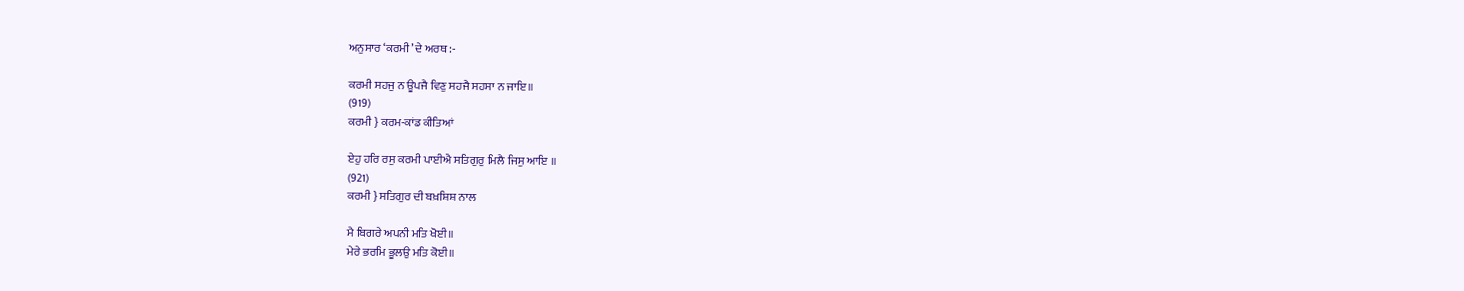ਅਨੁਸਾਰ ‘ਕਰਮੀ’ ਦੇ ਅਰਥ :-

ਕਰਮੀ ਸਹਜੁ ਨ ਊਪਜੈ ਵਿਣੁ ਸਹਜੈ ਸਹਸਾ ਨ ਜਾਇ॥
(919)
ਕਰਮੀ } ਕਰਮ-ਕਾਂਡ ਕੀਤਿਆਂ

ਏਹੁ ਹਰਿ ਰਸੁ ਕਰਮੀ ਪਾਈਐ ਸਤਿਗੁਰੁ ਮਿਲੈ ਜਿਸੁ ਆਇ ॥
(921)
ਕਰਮੀ } ਸਤਿਗੁਰ ਦੀ ਬਖ਼ਸ਼ਿਸ਼ ਨਾਲ

ਮੈ ਬਿਗਰੇ ਅਪਨੀ ਮਤਿ ਖੋਈ॥
ਮੇਰੇ ਭਰਮਿ ਭੂਲਉ ਮਤਿ ਕੋਈ॥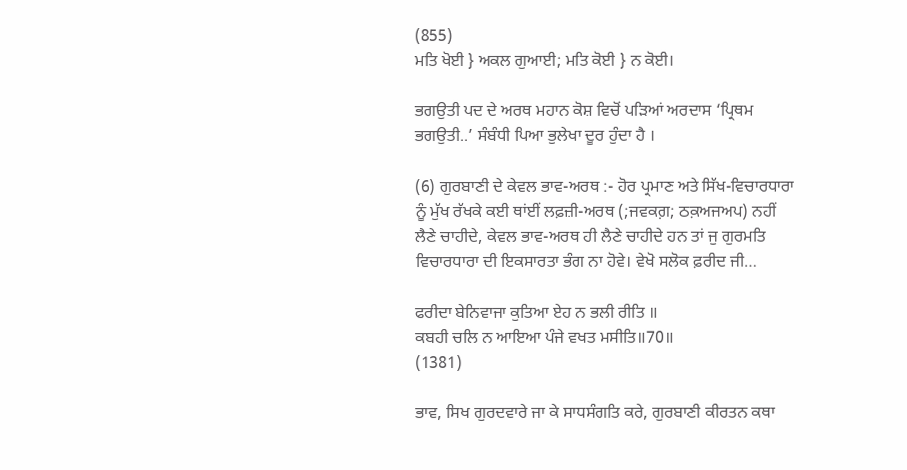(855)
ਮਤਿ ਖੋਈ } ਅਕਲ ਗੁਆਈ; ਮਤਿ ਕੋਈ } ਨ ਕੋਈ।

ਭਗਉਤੀ ਪਦ ਦੇ ਅਰਥ ਮਹਾਨ ਕੋਸ਼ ਵਿਚੋਂ ਪੜਿਆਂ ਅਰਦਾਸ ‘ਪ੍ਰਿਥਮ ਭਗਉਤੀ..’ ਸੰਬੰਧੀ ਪਿਆ ਭੁਲੇਖਾ ਦੂਰ ਹੁੰਦਾ ਹੈ ।

(6) ਗੁਰਬਾਣੀ ਦੇ ਕੇਵਲ ਭਾਵ-ਅਰਥ :- ਹੋਰ ਪ੍ਰਮਾਣ ਅਤੇ ਸਿੱਖ-ਵਿਚਾਰਧਾਰਾ ਨੂੰ ਮੁੱਖ ਰੱਖਕੇ ਕਈ ਥਾਂਈਂ ਲਫ਼ਜ਼ੀ-ਅਰਥ (;ਜਵਕਗ਼; ਠਕ਼ਅਜਅਪ) ਨਹੀਂ ਲੈਣੇ ਚਾਹੀਦੇ, ਕੇਵਲ ਭਾਵ-ਅਰਥ ਹੀ ਲੈਣੇ ਚਾਹੀਦੇ ਹਨ ਤਾਂ ਜੁ ਗੁਰਮਤਿ ਵਿਚਾਰਧਾਰਾ ਦੀ ਇਕਸਾਰਤਾ ਭੰਗ ਨਾ ਹੋਵੇ। ਵੇਖੋ ਸਲੋਕ ਫ਼ਰੀਦ ਜੀ…

ਫਰੀਦਾ ਬੇਨਿਵਾਜਾ ਕੁਤਿਆ ਏਹ ਨ ਭਲੀ ਰੀਤਿ ॥
ਕਬਹੀ ਚਲਿ ਨ ਆਇਆ ਪੰਜੇ ਵਖਤ ਮਸੀਤਿ॥70॥
(1381)

ਭਾਵ, ਸਿਖ ਗੁਰਦਵਾਰੇ ਜਾ ਕੇ ਸਾਧਸੰਗਤਿ ਕਰੇ, ਗੁਰਬਾਣੀ ਕੀਰਤਨ ਕਥਾ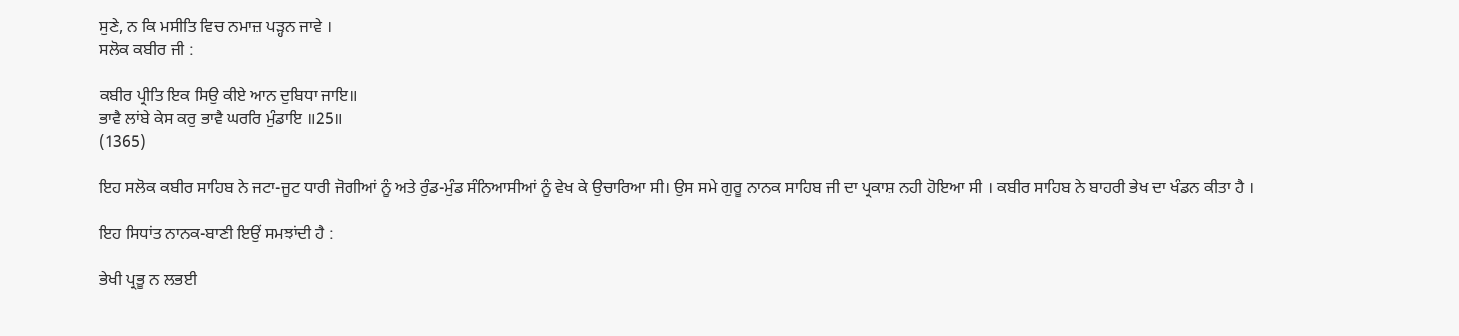ਸੁਣੇ, ਨ ਕਿ ਮਸੀਤਿ ਵਿਚ ਨਮਾਜ਼ ਪੜ੍ਹਨ ਜਾਵੇ ।
ਸਲੋਕ ਕਬੀਰ ਜੀ :

ਕਬੀਰ ਪ੍ਰੀਤਿ ਇਕ ਸਿਉ ਕੀਏ ਆਨ ਦੁਬਿਧਾ ਜਾਇ॥
ਭਾਵੈ ਲਾਂਬੇ ਕੇਸ ਕਰੁ ਭਾਵੈ ਘਰਰਿ ਮੁੰਡਾਇ ॥25॥
(1365)

ਇਹ ਸਲੋਕ ਕਬੀਰ ਸਾਹਿਬ ਨੇ ਜਟਾ-ਜੂਟ ਧਾਰੀ ਜੋਗੀਆਂ ਨੂੰ ਅਤੇ ਰੁੰਡ-ਮੁੰਡ ਸੰਨਿਆਸੀਆਂ ਨੂੰ ਵੇਖ ਕੇ ਉਚਾਰਿਆ ਸੀ। ਉਸ ਸਮੇ ਗੁਰੂ ਨਾਨਕ ਸਾਹਿਬ ਜੀ ਦਾ ਪ੍ਰਕਾਸ਼ ਨਹੀ ਹੋਇਆ ਸੀ । ਕਬੀਰ ਸਾਹਿਬ ਨੇ ਬਾਹਰੀ ਭੇਖ ਦਾ ਖੰਡਨ ਕੀਤਾ ਹੈ ।

ਇਹ ਸਿਧਾਂਤ ਨਾਨਕ-ਬਾਣੀ ਇਉਂ ਸਮਝਾਂਦੀ ਹੈ :

ਭੇਖੀ ਪ੍ਰਭੂ ਨ ਲਭਈ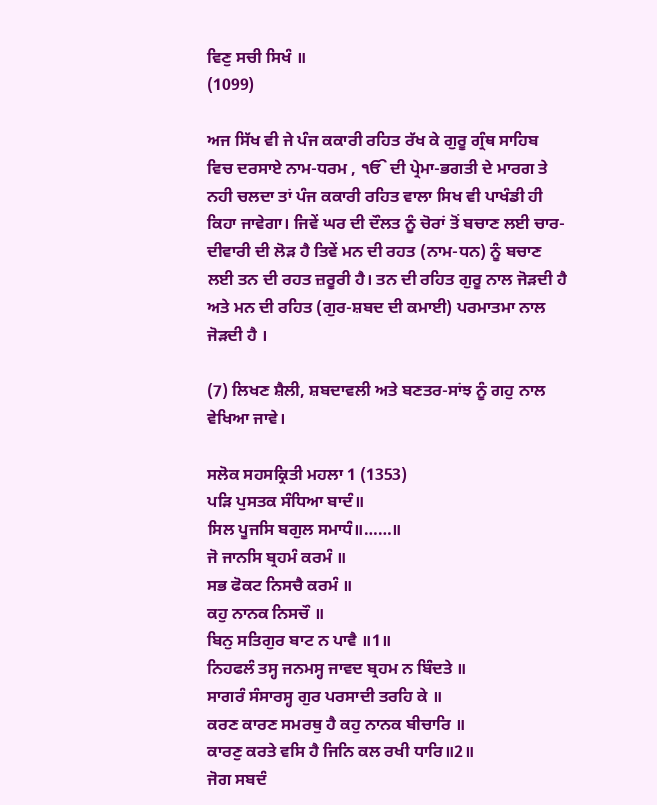ਵਿਣੁ ਸਚੀ ਸਿਖੰ ॥
(1099)

ਅਜ ਸਿੱਖ ਵੀ ਜੇ ਪੰਜ ਕਕਾਰੀ ਰਹਿਤ ਰੱਖ ਕੇ ਗੁਰੂ ਗ੍ਰੰਥ ਸਾਹਿਬ ਵਿਚ ਦਰਸਾਏ ਨਾਮ-ਧਰਮ , ੴ ਦੀ ਪ੍ਰੇਮਾ-ਭਗਤੀ ਦੇ ਮਾਰਗ ਤੇ ਨਹੀ ਚਲਦਾ ਤਾਂ ਪੰਜ ਕਕਾਰੀ ਰਹਿਤ ਵਾਲਾ ਸਿਖ ਵੀ ਪਾਖੰਡੀ ਹੀ ਕਿਹਾ ਜਾਵੇਗਾ। ਜਿਵੇਂ ਘਰ ਦੀ ਦੌਲਤ ਨੂੰ ਚੋਰਾਂ ਤੋਂ ਬਚਾਣ ਲਈ ਚਾਰ-ਦੀਵਾਰੀ ਦੀ ਲੋੜ ਹੈ ਤਿਵੇਂ ਮਨ ਦੀ ਰਹਤ (ਨਾਮ-ਧਨ) ਨੂੰ ਬਚਾਣ ਲਈ ਤਨ ਦੀ ਰਹਤ ਜ਼ਰੂਰੀ ਹੈ। ਤਨ ਦੀ ਰਹਿਤ ਗੁਰੂ ਨਾਲ ਜੋੜਦੀ ਹੈ ਅਤੇ ਮਨ ਦੀ ਰਹਿਤ (ਗੁਰ-ਸ਼ਬਦ ਦੀ ਕਮਾਈ) ਪਰਮਾਤਮਾ ਨਾਲ ਜੋੜਦੀ ਹੈ ।

(7) ਲਿਖਣ ਸ਼ੈਲੀ, ਸ਼ਬਦਾਵਲੀ ਅਤੇ ਬਣਤਰ-ਸਾਂਝ ਨੂੰ ਗਹੁ ਨਾਲ ਵੇਖਿਆ ਜਾਵੇ।

ਸਲੋਕ ਸਹਸਕ੍ਰਿਤੀ ਮਹਲਾ 1 (1353)
ਪੜਿ ਪੁਸਤਕ ਸੰਧਿਆ ਬਾਦੰ॥
ਸਿਲ ਪੂਜਸਿ ਬਗੁਲ ਸਮਾਧੰ॥……॥
ਜੋ ਜਾਨਸਿ ਬ੍ਰਹਮੰ ਕਰਮੰ ॥
ਸਭ ਫੋਕਟ ਨਿਸਚੈ ਕਰਮੰ ॥
ਕਹੁ ਨਾਨਕ ਨਿਸਚੌ ॥
ਬਿਨੁ ਸਤਿਗੁਰ ਬਾਟ ਨ ਪਾਵੈ ॥1॥
ਨਿਹਫਲੰ ਤਸ੍ਹ ਜਨਮਸ੍ਹ ਜਾਵਦ ਬ੍ਰਹਮ ਨ ਬਿੰਦਤੇ ॥
ਸਾਗਰੰ ਸੰਸਾਰਸ੍ਹ ਗੁਰ ਪਰਸਾਦੀ ਤਰਹਿ ਕੇ ॥
ਕਰਣ ਕਾਰਣ ਸਮਰਥੁ ਹੈ ਕਹੁ ਨਾਨਕ ਬੀਚਾਰਿ ॥
ਕਾਰਣੁ ਕਰਤੇ ਵਸਿ ਹੈ ਜਿਨਿ ਕਲ ਰਖੀ ਧਾਰਿ॥2॥
ਜੋਗ ਸਬਦੰ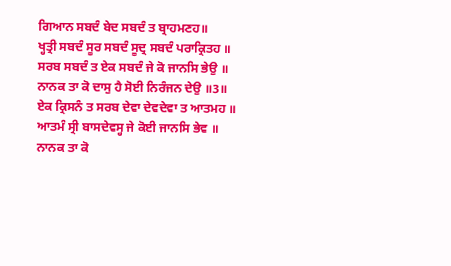ਗਿਆਨ ਸਬਦੰ ਬੇਦ ਸਬਦੰ ਤ ਬ੍ਰਾਹਮਣਹ॥
ਖ੍ਹਤ੍ਰੀ ਸਬਦੰ ਸੂਰ ਸਬਦੰ ਸੂਦ੍ਰ ਸਬਦੰ ਪਰਾਕ੍ਰਿਤਹ ॥
ਸਰਬ ਸਬਦੰ ਤ ਏਕ ਸਬਦੰ ਜੇ ਕੋ ਜਾਨਸਿ ਭੇਉ ॥
ਨਾਨਕ ਤਾ ਕੋ ਦਾਸੁ ਹੈ ਸੋਈ ਨਿਰੰਜਨ ਦੇਉ ॥3॥
ਏਕ ਕ੍ਰਿਸਨੰ ਤ ਸਰਬ ਦੇਵਾ ਦੇਵਦੇਵਾ ਤ ਆਤਮਹ ॥
ਆਤਮੰ ਸ੍ਰੀ ਬਾਸਦੇਵਸ੍ਹ ਜੇ ਕੋਈ ਜਾਨਸਿ ਭੇਵ ॥
ਨਾਨਕ ਤਾ ਕੋ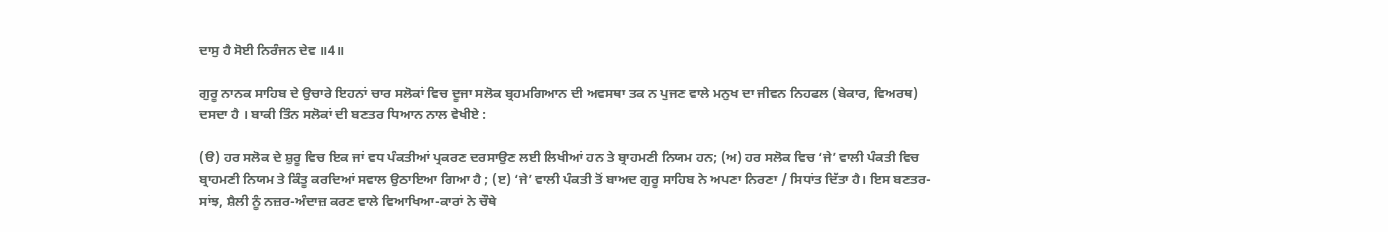ਦਾਸੁ ਹੈ ਸੋਈ ਨਿਰੰਜਨ ਦੇਵ ॥4॥

ਗੁਰੂ ਨਾਨਕ ਸਾਹਿਬ ਦੇ ਉਚਾਰੇ ਇਹਨਾਂ ਚਾਰ ਸਲੋਕਾਂ ਵਿਚ ਦੂਜਾ ਸਲੋਕ ਬ੍ਰਹਮਗਿਆਨ ਦੀ ਅਵਸਥਾ ਤਕ ਨ ਪੁਜਣ ਵਾਲੇ ਮਨੁਖ ਦਾ ਜੀਵਨ ਨਿਹਫਲ (ਬੇਕਾਰ, ਵਿਅਰਥ) ਦਸਦਾ ਹੈ । ਬਾਕੀ ਤਿੰਨ ਸਲੋਕਾਂ ਦੀ ਬਣਤਰ ਧਿਆਨ ਨਾਲ ਵੇਖੀਏ :

(ੳ) ਹਰ ਸਲੋਕ ਦੇ ਸ਼ੁਰੂ ਵਿਚ ਇਕ ਜਾਂ ਵਧ ਪੰਕਤੀਆਂ ਪ੍ਰਕਰਣ ਦਰਸਾਉਣ ਲਈ ਲਿਖੀਆਂ ਹਨ ਤੇ ਬ੍ਰਾਹਮਣੀ ਨਿਯਮ ਹਨ; (ਅ) ਹਰ ਸਲੋਕ ਵਿਚ ‘ਜੇ’ ਵਾਲੀ ਪੰਕਤੀ ਵਿਚ ਬ੍ਰਾਹਮਣੀ ਨਿਯਮ ਤੇ ਕਿੰਤੂ ਕਰਦਿਆਂ ਸਵਾਲ ਉਠਾਇਆ ਗਿਆ ਹੈ ; (ੲ) ‘ਜੇ’ ਵਾਲੀ ਪੰਕਤੀ ਤੋਂ ਬਾਅਦ ਗੁਰੂ ਸਾਹਿਬ ਨੇ ਅਪਣਾ ਨਿਰਣਾ / ਸਿਧਾਂਤ ਦਿੱਤਾ ਹੈ। ਇਸ ਬਣਤਰ-ਸਾਂਝ, ਸ਼ੈਲੀ ਨੂੰ ਨਜ਼ਰ-ਅੰਦਾਜ਼ ਕਰਣ ਵਾਲੇ ਵਿਆਖਿਆ-ਕਾਰਾਂ ਨੇ ਚੌਥੇ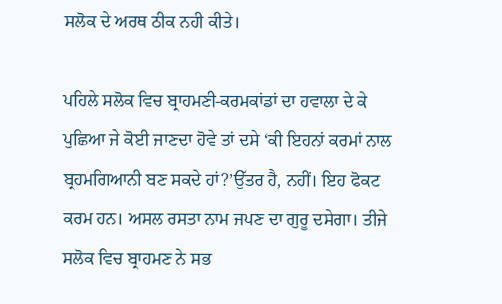ਸਲੋਕ ਦੇ ਅਰਥ ਠੀਕ ਨਹੀ ਕੀਤੇ।

ਪਹਿਲੇ ਸਲੋਕ ਵਿਚ ਬ੍ਰਾਹਮਣੀ-ਕਰਮਕਾਂਡਾਂ ਦਾ ਹਵਾਲਾ ਦੇ ਕੇ ਪੁਛਿਆ ਜੇ ਕੋਈ ਜਾਣਦਾ ਹੋਵੇ ਤਾਂ ਦਸੇ ‘ਕੀ ਇਹਨਾਂ ਕਰਮਾਂ ਨਾਲ ਬ੍ਰਹਮਗਿਆਨੀ ਬਣ ਸਕਦੇ ਹਾਂ?’ਉੱਤਰ ਹੈ, ਨਹੀਂ। ਇਹ ਫੋਕਟ ਕਰਮ ਹਨ। ਅਸਲ ਰਸਤਾ ਨਾਮ ਜਪਣ ਦਾ ਗੁਰੂ ਦਸੇਗਾ। ਤੀਜੇ ਸਲੋਕ ਵਿਚ ਬ੍ਰਾਹਮਣ ਨੇ ਸਭ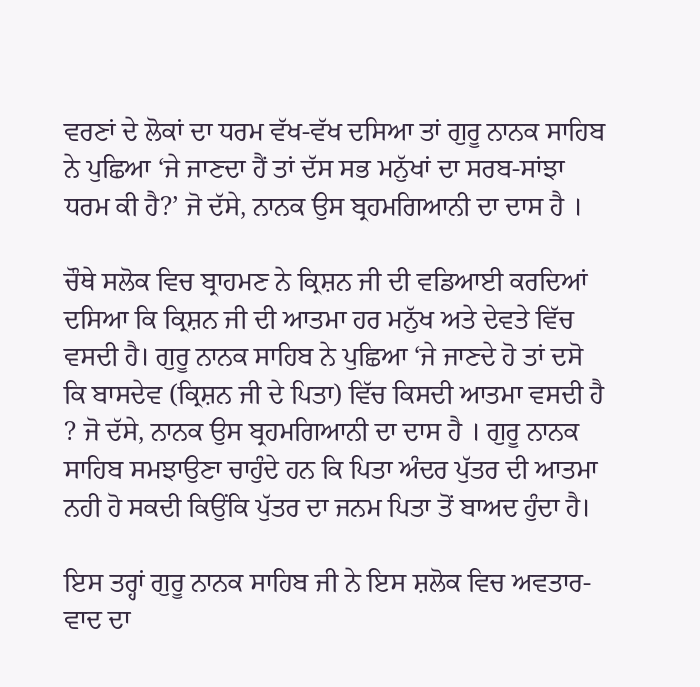ਵਰਣਾਂ ਦੇ ਲੋਕਾਂ ਦਾ ਧਰਮ ਵੱਖ-ਵੱਖ ਦਸਿਆ ਤਾਂ ਗੁਰੂ ਨਾਨਕ ਸਾਹਿਬ ਨੇ ਪੁਛਿਆ ‘ਜੇ ਜਾਣਦਾ ਹੈਂ ਤਾਂ ਦੱਸ ਸਭ ਮਨੁੱਖਾਂ ਦਾ ਸਰਬ-ਸਾਂਝਾ ਧਰਮ ਕੀ ਹੈ?’ ਜੋ ਦੱਸੇ, ਨਾਨਕ ਉਸ ਬ੍ਰਹਮਗਿਆਨੀ ਦਾ ਦਾਸ ਹੈ ।

ਚੌਥੇ ਸਲੋਕ ਵਿਚ ਬ੍ਰਾਹਮਣ ਨੇ ਕ੍ਰਿਸ਼ਨ ਜੀ ਦੀ ਵਡਿਆਈ ਕਰਦਿਆਂ ਦਸਿਆ ਕਿ ਕ੍ਰਿਸ਼ਨ ਜੀ ਦੀ ਆਤਮਾ ਹਰ ਮਨੁੱਖ ਅਤੇ ਦੇਵਤੇ ਵਿੱਚ ਵਸਦੀ ਹੈ। ਗੁਰੂ ਨਾਨਕ ਸਾਹਿਬ ਨੇ ਪੁਛਿਆ ‘ਜੇ ਜਾਣਦੇ ਹੋ ਤਾਂ ਦਸੋ ਕਿ ਬਾਸਦੇਵ (ਕ੍ਰਿਸ਼ਨ ਜੀ ਦੇ ਪਿਤਾ) ਵਿੱਚ ਕਿਸਦੀ ਆਤਮਾ ਵਸਦੀ ਹੈ ? ਜੋ ਦੱਸੇ, ਨਾਨਕ ਉਸ ਬ੍ਰਹਮਗਿਆਨੀ ਦਾ ਦਾਸ ਹੈ । ਗੁਰੂ ਨਾਨਕ ਸਾਹਿਬ ਸਮਝਾਉਣਾ ਚਾਹੁੰਦੇ ਹਨ ਕਿ ਪਿਤਾ ਅੰਦਰ ਪੁੱਤਰ ਦੀ ਆਤਮਾ ਨਹੀ ਹੋ ਸਕਦੀ ਕਿਉਂਕਿ ਪੁੱਤਰ ਦਾ ਜਨਮ ਪਿਤਾ ਤੋਂ ਬਾਅਦ ਹੁੰਦਾ ਹੈ।

ਇਸ ਤਰ੍ਹਾਂ ਗੁਰੂ ਨਾਨਕ ਸਾਹਿਬ ਜੀ ਨੇ ਇਸ ਸ਼ਲੋਕ ਵਿਚ ਅਵਤਾਰ-ਵਾਦ ਦਾ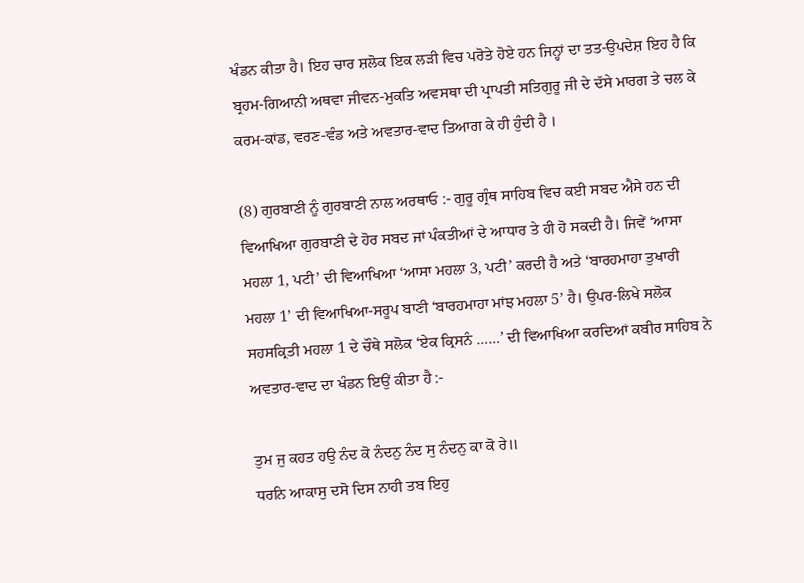ਖੰਡਨ ਕੀਤਾ ਹੈ। ਇਹ ਚਾਰ ਸ਼ਲੋਕ ਇਕ ਲੜੀ ਵਿਚ ਪਰੋਤੇ ਹੋਏ ਹਨ ਜਿਨ੍ਹਾਂ ਦਾ ਤਤ-ਉਪਦੇਸ਼ ਇਹ ਹੈ ਕਿ ਬ੍ਰਹਮ-ਗਿਆਨੀ ਅਥਵਾ ਜੀਵਨ-ਮੁਕਤਿ ਅਵਸਥਾ ਦੀ ਪ੍ਰਾਪਤੀ ਸਤਿਗੁਰੂ ਜੀ ਦੇ ਦੱਸੇ ਮਾਰਗ ਤੇ ਚਲ ਕੇ ਕਰਮ-ਕਾਂਡ, ਵਰਣ-ਵੰਡ ਅਤੇ ਅਵਤਾਰ-ਵਾਦ ਤਿਆਗ ਕੇ ਹੀ ਹੁੰਦੀ ਹੈ ।

(8) ਗੁਰਬਾਣੀ ਨੂੰ ਗੁਰਬਾਣੀ ਨਾਲ ਅਰਥਾਓ :- ਗੁਰੂ ਗ੍ਰੰਥ ਸਾਹਿਬ ਵਿਚ ਕਈ ਸਬਦ ਐਸੇ ਹਨ ਦੀ ਵਿਆਖਿਆ ਗੁਰਬਾਣੀ ਦੇ ਹੋਰ ਸਬਦ ਜਾਂ ਪੰਕਤੀਆਂ ਦੇ ਆਧਾਰ ਤੇ ਹੀ ਹੋ ਸਕਦੀ ਹੈ। ਜਿਵੇਂ ‘ਆਸਾ ਮਹਲਾ 1, ਪਟੀ’ ਦੀ ਵਿਆਖਿਆ ‘ਆਸਾ ਮਹਲਾ 3, ਪਟੀ’ ਕਰਦੀ ਹੈ ਅਤੇ ‘ਬਾਰਹਮਾਹਾ ਤੁਖਾਰੀ ਮਹਲਾ 1’ ਦੀ ਵਿਆਖਿਆ-ਸਰੂਪ ਬਾਣੀ ‘ਬਾਰਹਮਾਹਾ ਮਾਂਝ ਮਹਲਾ 5’ ਹੈ। ਉਪਰ-ਲਿਖੇ ਸਲੋਕ ਸਹਸਕ੍ਰਿਤੀ ਮਹਲਾ 1 ਦੇ ਚੌਥੇ ਸਲੋਕ ‘ਏਕ ਕ੍ਰਿਸਨੰ ……’ ਦੀ ਵਿਆਖਿਆ ਕਰਦਿਆਂ ਕਬੀਰ ਸਾਹਿਬ ਨੇ ਅਵਤਾਰ-ਵਾਦ ਦਾ ਖੰਡਨ ਇਉਂ ਕੀਤਾ ਹੈ :-

ਤੁਮ ਜੁ ਕਹਤ ਹਉ ਨੰਦ ਕੋ ਨੰਦਨੁ ਨੰਦ ਸੁ ਨੰਦਨੁ ਕਾ ਕੋ ਰੇ॥
ਧਰਨਿ ਆਕਾਸੁ ਦਸੋ ਦਿਸ ਨਾਹੀ ਤਬ ਇਹੁ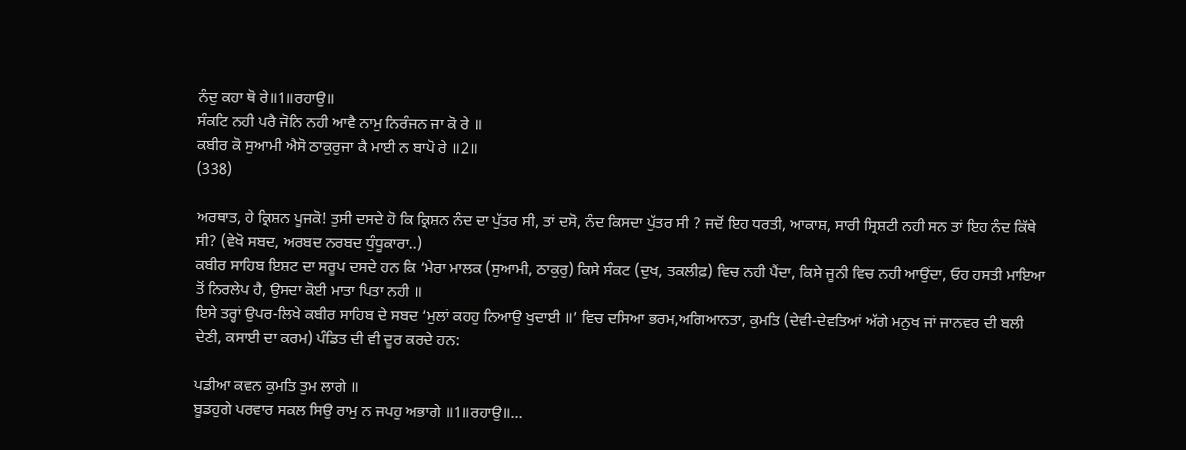ਨੰਦੁ ਕਹਾ ਥੋ ਰੇ॥1॥ਰਹਾਉ॥
ਸੰਕਟਿ ਨਹੀ ਪਰੈ ਜੋਨਿ ਨਹੀ ਆਵੈ ਨਾਮੁ ਨਿਰੰਜਨ ਜਾ ਕੋ ਰੇ ॥
ਕਬੀਰ ਕੋ ਸੁਆਮੀ ਐਸੋ ਠਾਕੁਰੁਜਾ ਕੈ ਮਾਈ ਨ ਬਾਪੋ ਰੇ ॥2॥
(338)

ਅਰਥਾਤ, ਹੇ ਕ੍ਰਿਸ਼ਨ ਪੂਜਕੋ! ਤੁਸੀ ਦਸਦੇ ਹੋ ਕਿ ਕ੍ਰਿਸ਼ਨ ਨੰਦ ਦਾ ਪੁੱਤਰ ਸੀ, ਤਾਂ ਦਸੋ, ਨੰਦ ਕਿਸਦਾ ਪੁੱਤਰ ਸੀ ? ਜਦੋਂ ਇਹ ਧਰਤੀ, ਆਕਾਸ਼, ਸਾਰੀ ਸ੍ਰਿਸ਼ਟੀ ਨਹੀ ਸਨ ਤਾਂ ਇਹ ਨੰਦ ਕਿੱਥੇ ਸੀ? (ਵੇਖੋ ਸਬਦ, ਅਰਬਦ ਨਰਬਦ ਧੁੰਧੂਕਾਰਾ..)
ਕਬੀਰ ਸਾਹਿਬ ਇਸ਼ਟ ਦਾ ਸਰੂਪ ਦਸਦੇ ਹਨ ਕਿ ‘ਮੇਰਾ ਮਾਲਕ (ਸੁਆਮੀ, ਠਾਕੁਰੁ) ਕਿਸੇ ਸੰਕਟ (ਦੁਖ, ਤਕਲੀਫ਼) ਵਿਚ ਨਹੀ ਪੈਂਦਾ, ਕਿਸੇ ਜੂਨੀ ਵਿਚ ਨਹੀ ਆਉਂਦਾ, ਓਹ ਹਸਤੀ ਮਾਇਆ ਤੋਂ ਨਿਰਲੇਪ ਹੈ, ਉਸਦਾ ਕੋਈ ਮਾਤਾ ਪਿਤਾ ਨਹੀ ॥
ਇਸੇ ਤਰ੍ਹਾਂ ਉਪਰ-ਲਿਖੇ ਕਬੀਰ ਸਾਹਿਬ ਦੇ ਸਬਦ ‘ਮੁਲਾਂ ਕਹਹੁ ਨਿਆਉ ਖੁਦਾਈ ॥’ ਵਿਚ ਦਸਿਆ ਭਰਮ,ਅਗਿਆਨਤਾ, ਕੁਮਤਿ (ਦੇਵੀ-ਦੇਵਤਿਆਂ ਅੱਗੇ ਮਨੁਖ ਜਾਂ ਜਾਨਵਰ ਦੀ ਬਲੀ ਦੇਣੀ, ਕਸਾਈ ਦਾ ਕਰਮ) ਪੰਡਿਤ ਦੀ ਵੀ ਦੂਰ ਕਰਦੇ ਹਨ:

ਪਡੀਆ ਕਵਨ ਕੁਮਤਿ ਤੁਮ ਲਾਗੇ ॥
ਬੂਡਹੁਗੇ ਪਰਵਾਰ ਸਕਲ ਸਿਉ ਰਾਮੁ ਨ ਜਪਹੁ ਅਭਾਗੇ ॥1॥ਰਹਾਉ॥…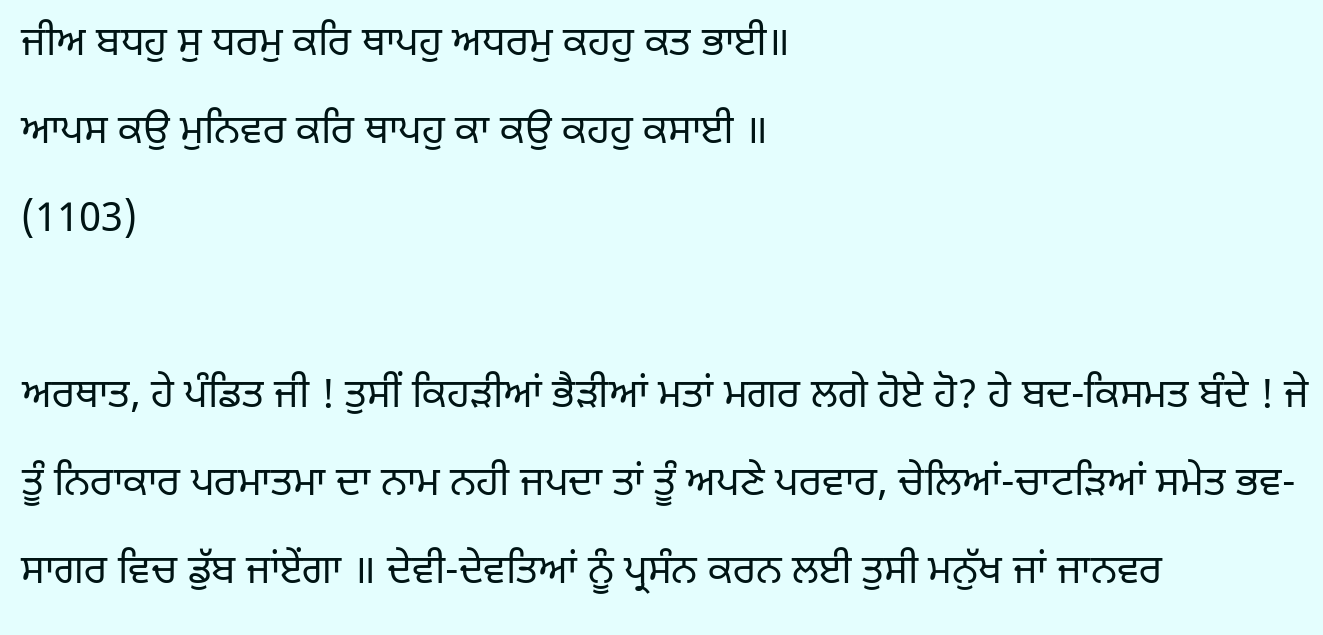ਜੀਅ ਬਧਹੁ ਸੁ ਧਰਮੁ ਕਰਿ ਥਾਪਹੁ ਅਧਰਮੁ ਕਹਹੁ ਕਤ ਭਾਈ॥
ਆਪਸ ਕਉ ਮੁਨਿਵਰ ਕਰਿ ਥਾਪਹੁ ਕਾ ਕਉ ਕਹਹੁ ਕਸਾਈ ॥
(1103)

ਅਰਥਾਤ, ਹੇ ਪੰਡਿਤ ਜੀ ! ਤੁਸੀਂ ਕਿਹੜੀਆਂ ਭੈੜੀਆਂ ਮਤਾਂ ਮਗਰ ਲਗੇ ਹੋਏ ਹੋ? ਹੇ ਬਦ-ਕਿਸਮਤ ਬੰਦੇ ! ਜੇ ਤੂੰ ਨਿਰਾਕਾਰ ਪਰਮਾਤਮਾ ਦਾ ਨਾਮ ਨਹੀ ਜਪਦਾ ਤਾਂ ਤੂੰ ਅਪਣੇ ਪਰਵਾਰ, ਚੇਲਿਆਂ-ਚਾਟੜਿਆਂ ਸਮੇਤ ਭਵ-ਸਾਗਰ ਵਿਚ ਡੁੱਬ ਜਾਂਏਂਗਾ ॥ ਦੇਵੀ-ਦੇਵਤਿਆਂ ਨੂੰ ਪ੍ਰਸੰਨ ਕਰਨ ਲਈ ਤੁਸੀ ਮਨੁੱਖ ਜਾਂ ਜਾਨਵਰ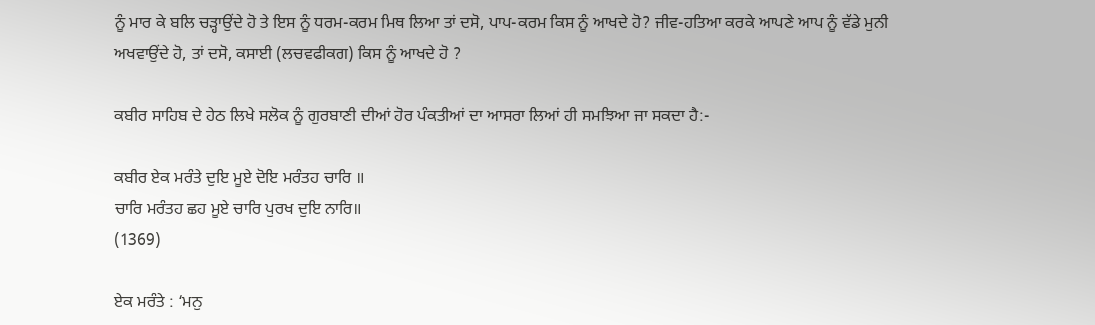ਨੂੰ ਮਾਰ ਕੇ ਬਲਿ ਚੜ੍ਹਾਉਂਦੇ ਹੋ ਤੇ ਇਸ ਨੂੰ ਧਰਮ-ਕਰਮ ਮਿਥ ਲਿਆ ਤਾਂ ਦਸੋ, ਪਾਪ-ਕਰਮ ਕਿਸ ਨੂੰ ਆਖਦੇ ਹੋ? ਜੀਵ-ਹਤਿਆ ਕਰਕੇ ਆਪਣੇ ਆਪ ਨੂੰ ਵੱਡੇ ਮੁਨੀ ਅਖਵਾਉਂਦੇ ਹੋ, ਤਾਂ ਦਸੋ, ਕਸਾਈ (ਲਚਵਫੀਕਗ) ਕਿਸ ਨੂੰ ਆਖਦੇ ਹੋ ?

ਕਬੀਰ ਸਾਹਿਬ ਦੇ ਹੇਠ ਲਿਖੇ ਸਲੋਕ ਨੂੰ ਗੁਰਬਾਣੀ ਦੀਆਂ ਹੋਰ ਪੰਕਤੀਆਂ ਦਾ ਆਸਰਾ ਲਿਆਂ ਹੀ ਸਮਝਿਆ ਜਾ ਸਕਦਾ ਹੈ:-

ਕਬੀਰ ਏਕ ਮਰੰਤੇ ਦੁਇ ਮੂਏ ਦੋਇ ਮਰੰਤਹ ਚਾਰਿ ॥
ਚਾਰਿ ਮਰੰਤਹ ਛਹ ਮੂਏ ਚਾਰਿ ਪੁਰਖ ਦੁਇ ਨਾਰਿ॥
(1369)

ਏਕ ਮਰੰਤੇ : ‘ਮਨੁ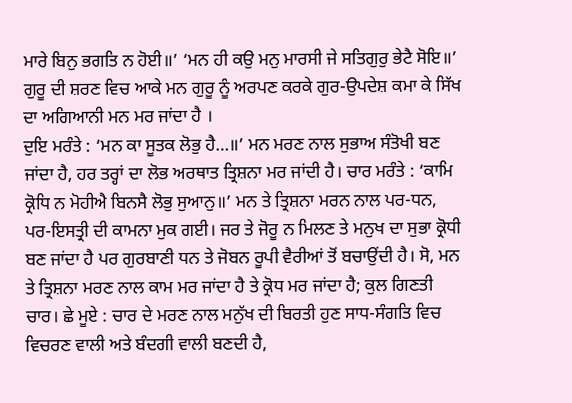ਮਾਰੇ ਬਿਨੁ ਭਗਤਿ ਨ ਹੋਈ॥’ ‘ਮਨ ਹੀ ਕਉ ਮਨੁ ਮਾਰਸੀ ਜੇ ਸਤਿਗੁਰੁ ਭੇਟੈ ਸੋਇ॥’ ਗੁਰੂ ਦੀ ਸ਼ਰਣ ਵਿਚ ਆਕੇ ਮਨ ਗੁਰੂ ਨੂੰ ਅਰਪਣ ਕਰਕੇ ਗੁਰ-ਉਪਦੇਸ਼ ਕਮਾ ਕੇ ਸਿੱਖ ਦਾ ਅਗਿਆਨੀ ਮਨ ਮਰ ਜਾਂਦਾ ਹੈ ।
ਦੁਇ ਮਰੰਤੇ : ‘ਮਨ ਕਾ ਸੂਤਕ ਲੋਭੁ ਹੈ…॥’ ਮਨ ਮਰਣ ਨਾਲ ਸੁਭਾਅ ਸੰਤੋਖੀ ਬਣ ਜਾਂਦਾ ਹੈ, ਹਰ ਤਰ੍ਹਾਂ ਦਾ ਲੋਭ ਅਰਥਾਤ ਤ੍ਰਿਸ਼ਨਾ ਮਰ ਜਾਂਦੀ ਹੈ। ਚਾਰ ਮਰੰਤੇ : ‘ਕਾਮਿ ਕ੍ਰੋਧਿ ਨ ਮੋਹੀਐ ਬਿਨਸੈ ਲੋਭੁ ਸੁਆਨੁ॥’ ਮਨ ਤੇ ਤ੍ਰਿਸ਼ਨਾ ਮਰਨ ਨਾਲ ਪਰ-ਧਨ, ਪਰ-ਇਸਤ੍ਰੀ ਦੀ ਕਾਮਨਾ ਮੁਕ ਗਈ। ਜਰ ਤੇ ਜੋਰੂ ਨ ਮਿਲਣ ਤੇ ਮਨੁਖ ਦਾ ਸੁਭਾ ਕ੍ਰੋਧੀ ਬਣ ਜਾਂਦਾ ਹੈ ਪਰ ਗੁਰਬਾਣੀ ਧਨ ਤੇ ਜੋਬਨ ਰੂਪੀ ਵੈਰੀਆਂ ਤੋਂ ਬਚਾਉਂਦੀ ਹੈ। ਸੋ, ਮਨ ਤੇ ਤ੍ਰਿਸ਼ਨਾ ਮਰਣ ਨਾਲ ਕਾਮ ਮਰ ਜਾਂਦਾ ਹੈ ਤੇ ਕ੍ਰੋਧ ਮਰ ਜਾਂਦਾ ਹੈ; ਕੁਲ ਗਿਣਤੀ ਚਾਰ। ਛੇ ਮੂਏ : ਚਾਰ ਦੇ ਮਰਣ ਨਾਲ ਮਨੁੱਖ ਦੀ ਬਿਰਤੀ ਹੁਣ ਸਾਧ-ਸੰਗਤਿ ਵਿਚ ਵਿਚਰਣ ਵਾਲੀ ਅਤੇ ਬੰਦਗੀ ਵਾਲੀ ਬਣਦੀ ਹੈ,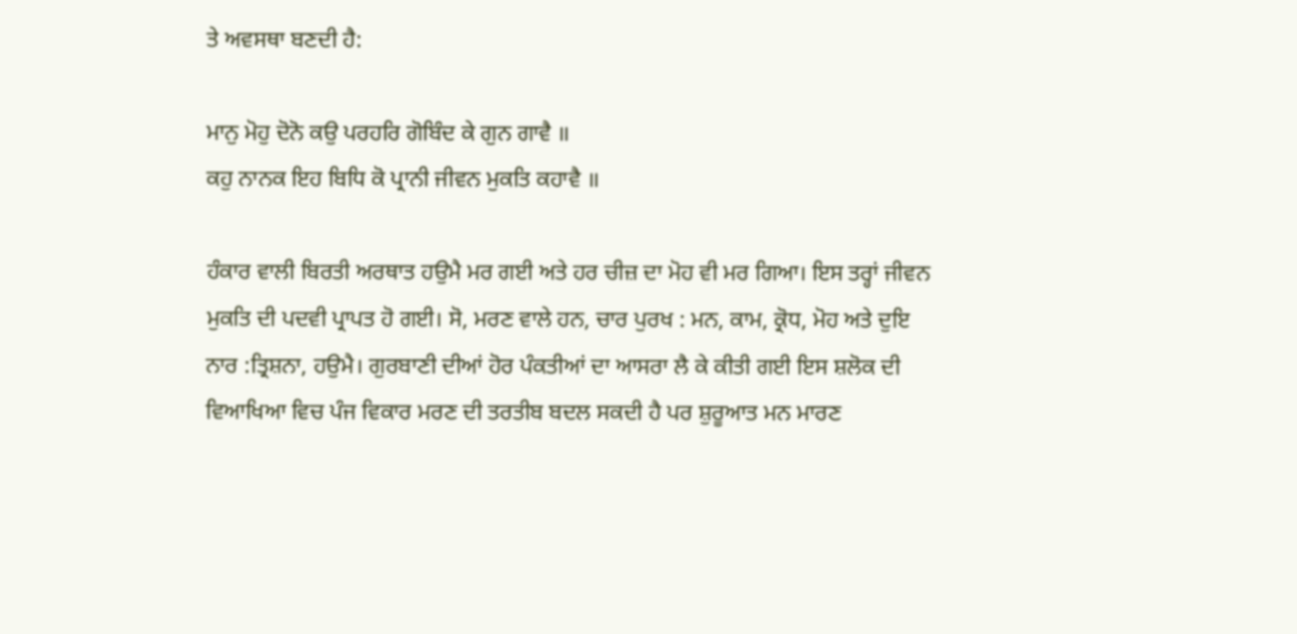ਤੇ ਅਵਸਥਾ ਬਣਦੀ ਹੈ:

ਮਾਨੁ ਮੋਹੁ ਦੋਨੋ ਕਉ ਪਰਹਰਿ ਗੋਬਿੰਦ ਕੇ ਗੁਨ ਗਾਵੈ ॥
ਕਹੁ ਨਾਨਕ ਇਹ ਬਿਧਿ ਕੋ ਪ੍ਰਾਨੀ ਜੀਵਨ ਮੁਕਤਿ ਕਹਾਵੈ ॥

ਹੰਕਾਰ ਵਾਲੀ ਬਿਰਤੀ ਅਰਥਾਤ ਹਉਮੈ ਮਰ ਗਈ ਅਤੇ ਹਰ ਚੀਜ਼ ਦਾ ਮੋਹ ਵੀ ਮਰ ਗਿਆ। ਇਸ ਤਰ੍ਹਾਂ ਜੀਵਨ ਮੁਕਤਿ ਦੀ ਪਦਵੀ ਪ੍ਰਾਪਤ ਹੋ ਗਈ। ਸੋ, ਮਰਣ ਵਾਲੇ ਹਨ, ਚਾਰ ਪੁਰਖ : ਮਨ, ਕਾਮ, ਕ੍ਰੋਧ, ਮੋਹ ਅਤੇ ਦੁਇ ਨਾਰ :ਤ੍ਰਿਸ਼ਨਾ, ਹਉਮੈ। ਗੁਰਬਾਣੀ ਦੀਆਂ ਹੋਰ ਪੰਕਤੀਆਂ ਦਾ ਆਸਰਾ ਲੈ ਕੇ ਕੀਤੀ ਗਈ ਇਸ ਸ਼ਲੋਕ ਦੀ ਵਿਆਖਿਆ ਵਿਚ ਪੰਜ ਵਿਕਾਰ ਮਰਣ ਦੀ ਤਰਤੀਬ ਬਦਲ ਸਕਦੀ ਹੈ ਪਰ ਸ਼ੁਰੂਆਤ ਮਨ ਮਾਰਣ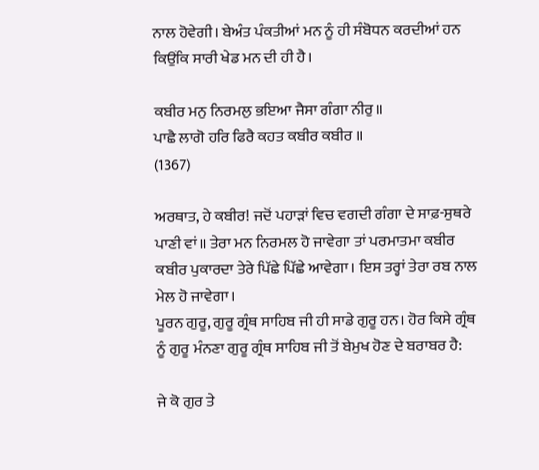ਨਾਲ ਹੋਵੇਗੀ। ਬੇਅੰਤ ਪੰਕਤੀਆਂ ਮਨ ਨੂੰ ਹੀ ਸੰਬੋਧਨ ਕਰਦੀਆਂ ਹਨ ਕਿਉਂਕਿ ਸਾਰੀ ਖੇਡ ਮਨ ਦੀ ਹੀ ਹੈ।

ਕਬੀਰ ਮਨੁ ਨਿਰਮਲੁ ਭਇਆ ਜੈਸਾ ਗੰਗਾ ਨੀਰੁ॥
ਪਾਛੈ ਲਾਗੋ ਹਰਿ ਫਿਰੈ ਕਹਤ ਕਬੀਰ ਕਬੀਰ ॥
(1367)

ਅਰਥਾਤ, ਹੇ ਕਬੀਰ! ਜਦੋਂ ਪਹਾੜਾਂ ਵਿਚ ਵਗਦੀ ਗੰਗਾ ਦੇ ਸਾਫ਼-ਸੁਥਰੇ ਪਾਣੀ ਵਾਂ॥ ਤੇਰਾ ਮਨ ਨਿਰਮਲ ਹੋ ਜਾਵੇਗਾ ਤਾਂ ਪਰਮਾਤਮਾ ਕਬੀਰ ਕਬੀਰ ਪੁਕਾਰਦਾ ਤੇਰੇ ਪਿੱਛੇ ਪਿੱਛੇ ਆਵੇਗਾ। ਇਸ ਤਰ੍ਹਾਂ ਤੇਰਾ ਰਬ ਨਾਲ ਮੇਲ ਹੋ ਜਾਵੇਗਾ।
ਪੂਰਨ ਗੁਰੂ, ਗੁਰੂ ਗ੍ਰੰਥ ਸਾਹਿਬ ਜੀ ਹੀ ਸਾਡੇ ਗੁਰੂ ਹਨ। ਹੋਰ ਕਿਸੇ ਗ੍ਰੰਥ ਨੂੰ ਗੁਰੂ ਮੰਨਣਾ ਗੁਰੂ ਗ੍ਰੰਥ ਸਾਹਿਬ ਜੀ ਤੋਂ ਬੇਮੁਖ ਹੋਣ ਦੇ ਬਰਾਬਰ ਹੈ:

ਜੇ ਕੋ ਗੁਰ ਤੇ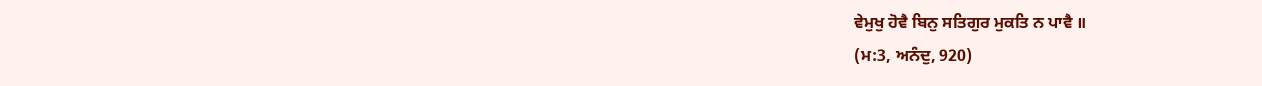ਵੇਮੁਖੁ ਹੋਵੈ ਬਿਨੁ ਸਤਿਗੁਰ ਮੁਕਤਿ ਨ ਪਾਵੈ ॥
(ਮ:3, ਅਨੰਦੁ, 920)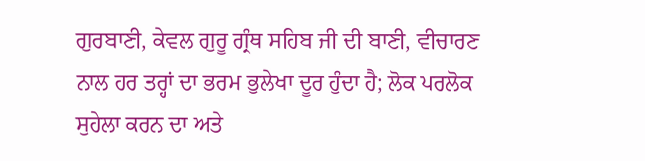ਗੁਰਬਾਣੀ, ਕੇਵਲ ਗੁਰੂ ਗ੍ਰੰਥ ਸਹਿਬ ਜੀ ਦੀ ਬਾਣੀ, ਵੀਚਾਰਣ ਨਾਲ ਹਰ ਤਰ੍ਹਾਂ ਦਾ ਭਰਮ ਭੁਲੇਖਾ ਦੂਰ ਹੁੰਦਾ ਹੈ; ਲੋਕ ਪਰਲੋਕ ਸੁਹੇਲਾ ਕਰਨ ਦਾ ਅਤੇ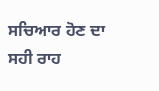ਸਚਿਆਰ ਹੋਣ ਦਾ ਸਹੀ ਰਾਹ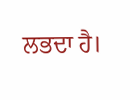ਲਭਦਾ ਹੈ।